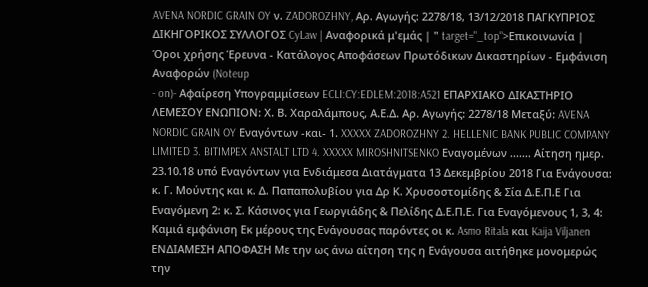AVENA NORDIC GRAIN OY ν. ZADOROZHNY, Αρ. Αγωγής: 2278/18, 13/12/2018 ΠΑΓΚΥΠΡΙΟΣ ΔΙΚΗΓΟΡΙΚΟΣ ΣΥΛΛΟΓΟΣ CyLaw | Αναφορικά μ'εμάς | " target="_top">Επικοινωνία | Όροι χρήσης Έρευνα - Κατάλογος Αποφάσεων Πρωτόδικων Δικαστηρίων - Εμφάνιση Αναφορών (Noteup
- on)- Αφαίρεση Υπογραμμίσεων ECLI:CY:EDLEM:2018:A521 ΕΠΑΡΧΙΑΚΟ ΔΙΚΑΣΤΗΡΙΟ ΛΕΜΕΣΟΥ ΕΝΩΠΙΟΝ: Χ. Β. Χαραλάμπους, Α.Ε.Δ. Αρ. Αγωγής: 2278/18 Μεταξύ: AVENA NORDIC GRAIN OY Εναγόντων -και- 1. XXXXX ZADOROZHNY 2. HELLENIC BANK PUBLIC COMPANY LIMITED 3. BITIMPEX ANSTALT LTD 4. XXXXX MIROSHNITSENKO Εναγομένων ....... Αίτηση ημερ. 23.10.18 υπό Εναγόντων για Ενδιάμεσα Διατάγματα 13 Δεκεμβρίου 2018 Για Ενάγουσα: κ. Γ. Μούντης και κ. Δ. Παπαπολυβίου για Δρ Κ. Χρυσοστομίδης & Σία Δ.Ε.Π.Ε Για Εναγόμενη 2: κ. Σ. Κάσινος για Γεωργιάδης & Πελίδης Δ.Ε.Π.Ε. Για Εναγόμενους 1, 3, 4: Καμιά εμφάνιση Εκ μέρους της Ενάγουσας παρόντες οι κ. Asmo Ritala και Kaija Viljanen ΕΝΔΙΑΜΕΣΗ ΑΠΟΦΑΣΗ Με την ως άνω αίτηση της η Ενάγουσα αιτήθηκε μονομερώς την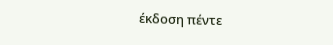έκδοση πέντε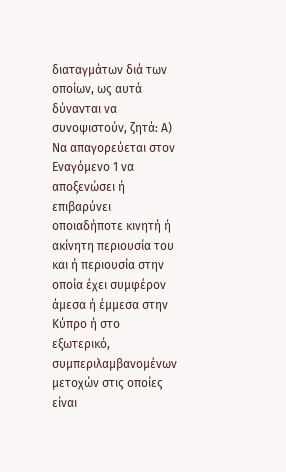διαταγμάτων διά των οποίων, ως αυτά δύνανται να συνοψιστούν, ζητά: Α) Να απαγορεύεται στον Εναγόμενο 1 να αποξενώσει ή επιβαρύνει οποιαδήποτε κινητή ή ακίνητη περιουσία του και ή περιουσία στην οποία έχει συμφέρον άμεσα ή έμμεσα στην Κύπρο ή στο εξωτερικό, συμπεριλαμβανομένων μετοχών στις οποίες είναι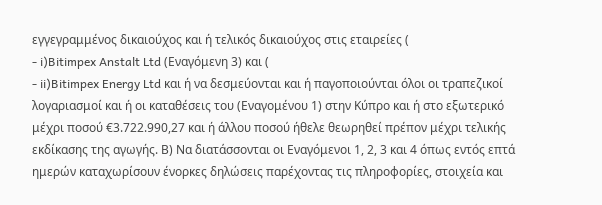εγγεγραμμένος δικαιούχος και ή τελικός δικαιούχος στις εταιρείες (
- i)Bitimpex Anstalt Ltd (Εναγόμενη 3) και (
- ii)Bitimpex Energy Ltd και ή να δεσμεύονται και ή παγοποιούνται όλοι οι τραπεζικοί λογαριασμοί και ή οι καταθέσεις του (Εναγομένου 1) στην Κύπρο και ή στο εξωτερικό μέχρι ποσού €3.722.990,27 και ή άλλου ποσού ήθελε θεωρηθεί πρέπον μέχρι τελικής εκδίκασης της αγωγής. Β) Να διατάσσονται οι Εναγόμενοι 1, 2, 3 και 4 όπως εντός επτά ημερών καταχωρίσουν ένορκες δηλώσεις παρέχοντας τις πληροφορίες, στοιχεία και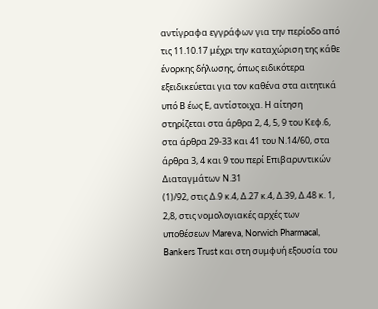αντίγραφα εγγράφων για την περίοδο από τις 11.10.17 μέχρι την καταχώριση της κάθε ένορκης δήλωσης, όπως ειδικότερα εξειδικεύεται για τον καθένα στα αιτητικά υπό Β έως Ε, αντίστοιχα. Η αίτηση στηρίζεται στα άρθρα 2, 4, 5, 9 του Κεφ.6, στα άρθρα 29-33 και 41 του Ν.14/60, στα άρθρα 3, 4 και 9 του περί Επιβαρυντικών Διαταγμάτων Ν.31
(1)/92, στις Δ.9 κ.4, Δ.27 κ.4, Δ.39, Δ.48 κ. 1, 2,8, στις νομολογιακές αρχές των υποθέσεων Mareva, Norwich Pharmacal, Bankers Trust και στη συμφυή εξουσία του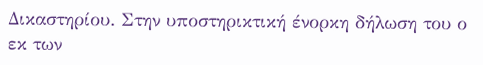Δικαστηρίου. Στην υποστηρικτική ένορκη δήλωση του ο εκ των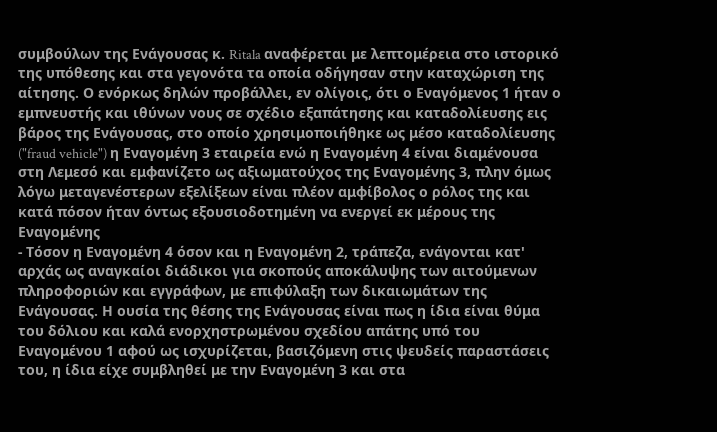συμβούλων της Ενάγουσας κ. Ritala αναφέρεται με λεπτομέρεια στο ιστορικό της υπόθεσης και στα γεγονότα τα οποία οδήγησαν στην καταχώριση της αίτησης. Ο ενόρκως δηλών προβάλλει, εν ολίγοις, ότι ο Εναγόμενος 1 ήταν ο εμπνευστής και ιθύνων νους σε σχέδιο εξαπάτησης και καταδολίευσης εις βάρος της Ενάγουσας, στο οποίο χρησιμοποιήθηκε ως μέσο καταδολίευσης ("fraud vehicle") η Εναγομένη 3 εταιρεία ενώ η Εναγομένη 4 είναι διαμένουσα στη Λεμεσό και εμφανίζετο ως αξιωματούχος της Εναγομένης 3, πλην όμως λόγω μεταγενέστερων εξελίξεων είναι πλέον αμφίβολος ο ρόλος της και κατά πόσον ήταν όντως εξουσιοδοτημένη να ενεργεί εκ μέρους της Εναγομένης
- Τόσον η Εναγομένη 4 όσον και η Εναγομένη 2, τράπεζα, ενάγονται κατ' αρχάς ως αναγκαίοι διάδικοι για σκοπούς αποκάλυψης των αιτούμενων πληροφοριών και εγγράφων, με επιφύλαξη των δικαιωμάτων της Ενάγουσας. Η ουσία της θέσης της Ενάγουσας είναι πως η ίδια είναι θύμα του δόλιου και καλά ενορχηστρωμένου σχεδίου απάτης υπό του Εναγομένου 1 αφού ως ισχυρίζεται, βασιζόμενη στις ψευδείς παραστάσεις του, η ίδια είχε συμβληθεί με την Εναγομένη 3 και στα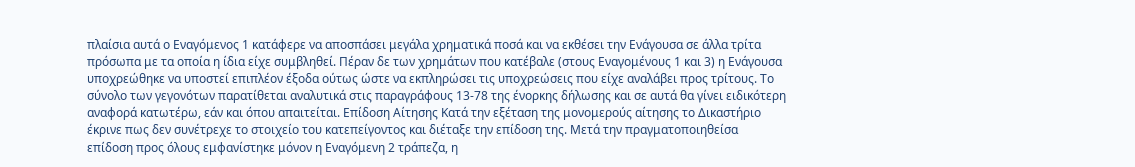πλαίσια αυτά ο Εναγόμενος 1 κατάφερε να αποσπάσει μεγάλα χρηματικά ποσά και να εκθέσει την Ενάγουσα σε άλλα τρίτα πρόσωπα με τα οποία η ίδια είχε συμβληθεί. Πέραν δε των χρημάτων που κατέβαλε (στους Εναγομένους 1 και 3) η Ενάγουσα υποχρεώθηκε να υποστεί επιπλέον έξοδα ούτως ώστε να εκπληρώσει τις υποχρεώσεις που είχε αναλάβει προς τρίτους. Το σύνολο των γεγονότων παρατίθεται αναλυτικά στις παραγράφους 13-78 της ένορκης δήλωσης και σε αυτά θα γίνει ειδικότερη αναφορά κατωτέρω, εάν και όπου απαιτείται. Επίδοση Αίτησης Κατά την εξέταση της μονομερούς αίτησης το Δικαστήριο έκρινε πως δεν συνέτρεχε το στοιχείο του κατεπείγοντος και διέταξε την επίδοση της. Μετά την πραγματοποιηθείσα επίδοση προς όλους εμφανίστηκε μόνον η Εναγόμενη 2 τράπεζα, η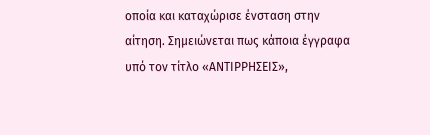οποία και καταχώρισε ένσταση στην αίτηση. Σημειώνεται πως κάποια έγγραφα υπό τον τίτλο «ΑΝΤΙΡΡΗΣΕΙΣ»,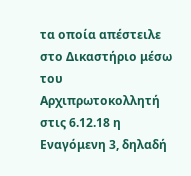τα οποία απέστειλε στο Δικαστήριο μέσω του Αρχιπρωτοκολλητή στις 6.12.18 η Εναγόμενη 3, δηλαδή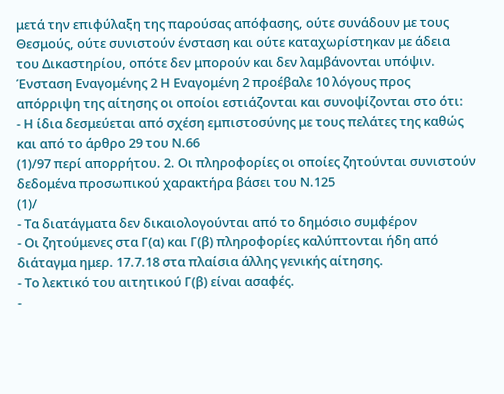μετά την επιφύλαξη της παρούσας απόφασης, ούτε συνάδουν με τους Θεσμούς, ούτε συνιστούν ένσταση και ούτε καταχωρίστηκαν με άδεια του Δικαστηρίου, οπότε δεν μπορούν και δεν λαμβάνονται υπόψιν. Ένσταση Εναγομένης 2 Η Εναγομένη 2 προέβαλε 10 λόγους προς απόρριψη της αίτησης οι οποίοι εστιάζονται και συνοψίζονται στο ότι:
- Η ίδια δεσμεύεται από σχέση εμπιστοσύνης με τους πελάτες της καθώς και από το άρθρο 29 του Ν.66
(1)/97 περί απορρήτου. 2. Οι πληροφορίες οι οποίες ζητούνται συνιστούν δεδομένα προσωπικού χαρακτήρα βάσει του Ν.125
(1)/
- Τα διατάγματα δεν δικαιολογούνται από το δημόσιο συμφέρον
- Οι ζητούμενες στα Γ(α) και Γ(β) πληροφορίες καλύπτονται ήδη από διάταγμα ημερ. 17.7.18 στα πλαίσια άλλης γενικής αίτησης.
- Το λεκτικό του αιτητικού Γ(β) είναι ασαφές.
-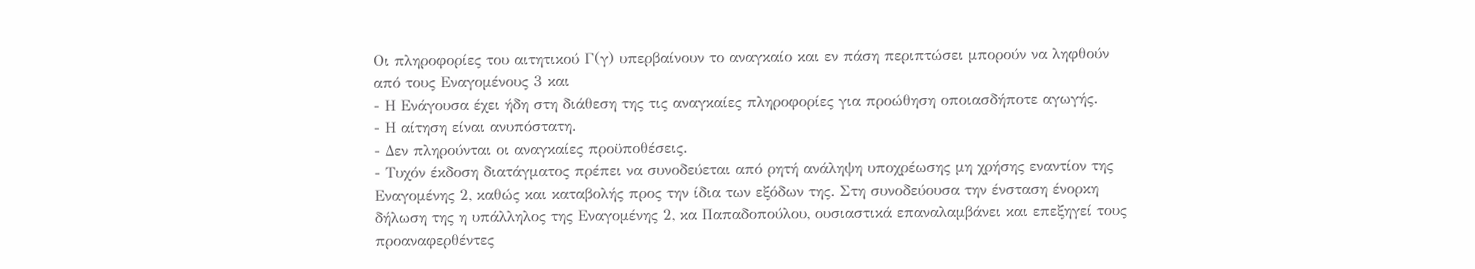Οι πληροφορίες του αιτητικού Γ(γ) υπερβαίνουν το αναγκαίο και εν πάση περιπτώσει μπορούν να ληφθούν από τους Εναγομένους 3 και
- Η Ενάγουσα έχει ήδη στη διάθεση της τις αναγκαίες πληροφορίες για προώθηση οποιασδήποτε αγωγής.
- Η αίτηση είναι ανυπόστατη.
- Δεν πληρούνται οι αναγκαίες προϋποθέσεις.
- Τυχόν έκδοση διατάγματος πρέπει να συνοδεύεται από ρητή ανάληψη υποχρέωσης μη χρήσης εναντίον της Εναγομένης 2, καθώς και καταβολής προς την ίδια των εξόδων της. Στη συνοδεύουσα την ένσταση ένορκη δήλωση της η υπάλληλος της Εναγομένης 2, κα Παπαδοπούλου, ουσιαστικά επαναλαμβάνει και επεξηγεί τους προαναφερθέντες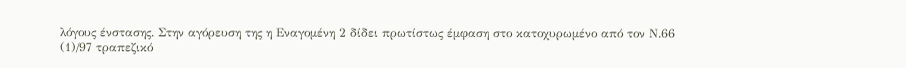λόγους ένστασης. Στην αγόρευση της η Εναγομένη 2 δίδει πρωτίστως έμφαση στο κατοχυρωμένο από τον Ν.66
(1)/97 τραπεζικό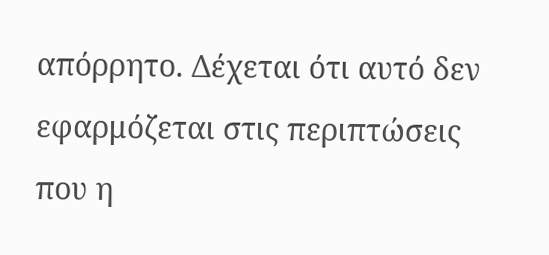απόρρητο. Δέχεται ότι αυτό δεν εφαρμόζεται στις περιπτώσεις που η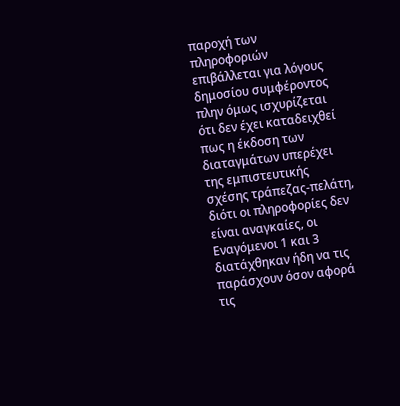παροχή των πληροφοριών επιβάλλεται για λόγους δημοσίου συμφέροντος πλην όμως ισχυρίζεται ότι δεν έχει καταδειχθεί πως η έκδοση των διαταγμάτων υπερέχει της εμπιστευτικής σχέσης τράπεζας-πελάτη, διότι οι πληροφορίες δεν είναι αναγκαίες, οι Εναγόμενοι 1 και 3 διατάχθηκαν ήδη να τις παράσχουν όσον αφορά τις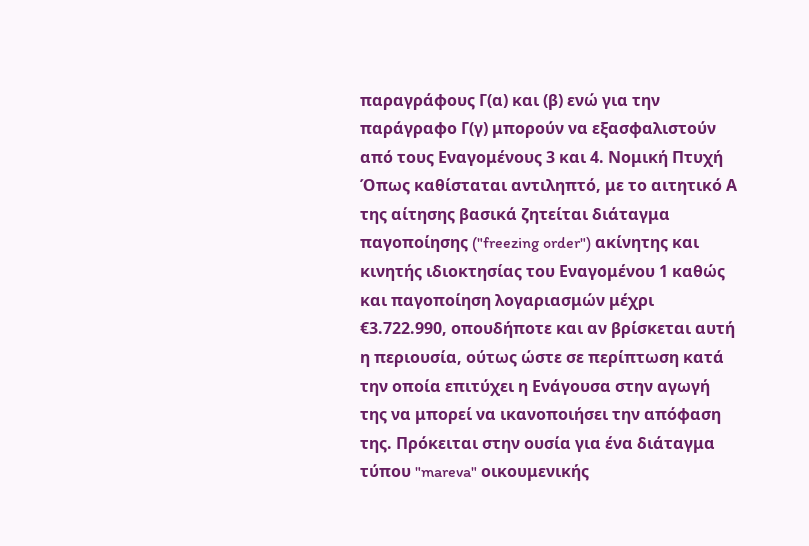παραγράφους Γ(α) και (β) ενώ για την παράγραφο Γ(γ) μπορούν να εξασφαλιστούν από τους Εναγομένους 3 και 4. Νομική Πτυχή Όπως καθίσταται αντιληπτό, με το αιτητικό Α της αίτησης βασικά ζητείται διάταγμα παγοποίησης ("freezing order") ακίνητης και κινητής ιδιοκτησίας του Εναγομένου 1 καθώς και παγοποίηση λογαριασμών μέχρι €3.722.990, οπουδήποτε και αν βρίσκεται αυτή η περιουσία, ούτως ώστε σε περίπτωση κατά την οποία επιτύχει η Ενάγουσα στην αγωγή της να μπορεί να ικανοποιήσει την απόφαση της. Πρόκειται στην ουσία για ένα διάταγμα τύπου "mareva" οικουμενικής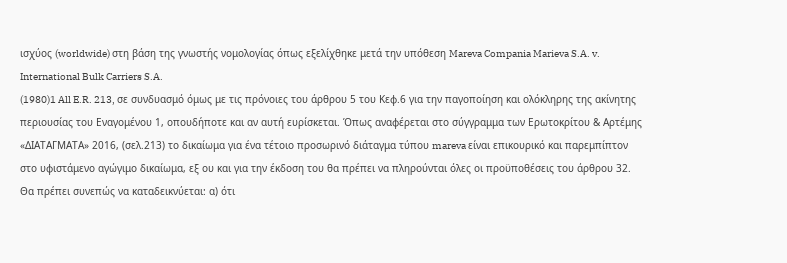ισχύος (worldwide) στη βάση της γνωστής νομολογίας όπως εξελίχθηκε μετά την υπόθεση Mareva Compania Marieva S.A. v. International Bulk Carriers S.A.
(1980)1 All E.R. 213, σε συνδυασμό όμως με τις πρόνοιες του άρθρου 5 του Κεφ.6 για την παγοποίηση και ολόκληρης της ακίνητης περιουσίας του Εναγομένου 1, οπουδήποτε και αν αυτή ευρίσκεται. Όπως αναφέρεται στο σύγγραμμα των Ερωτοκρίτου & Αρτέμης «ΔΙΑΤΑΓΜΑΤΑ» 2016, (σελ.213) το δικαίωμα για ένα τέτοιο προσωρινό διάταγμα τύπου mareva είναι επικουρικό και παρεμπίπτον στο υφιστάμενο αγώγιμο δικαίωμα, εξ ου και για την έκδοση του θα πρέπει να πληρούνται όλες οι προϋποθέσεις του άρθρου 32. Θα πρέπει συνεπώς να καταδεικνύεται: α) ότι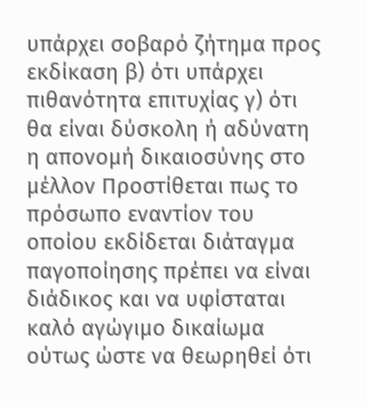υπάρχει σοβαρό ζήτημα προς εκδίκαση β) ότι υπάρχει πιθανότητα επιτυχίας γ) ότι θα είναι δύσκολη ή αδύνατη η απονομή δικαιοσύνης στο μέλλον Προστίθεται πως το πρόσωπο εναντίον του οποίου εκδίδεται διάταγμα παγοποίησης πρέπει να είναι διάδικος και να υφίσταται καλό αγώγιμο δικαίωμα ούτως ώστε να θεωρηθεί ότι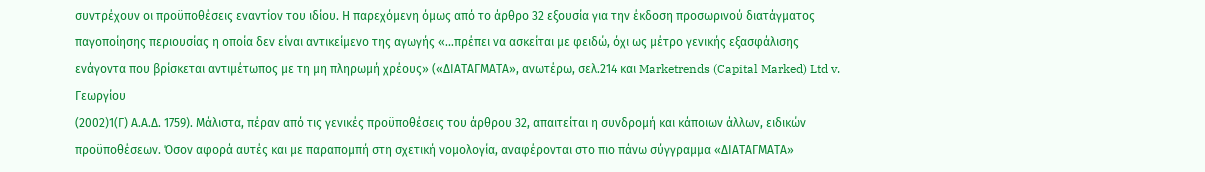συντρέχουν οι προϋποθέσεις εναντίον του ιδίου. Η παρεχόμενη όμως από το άρθρο 32 εξουσία για την έκδοση προσωρινού διατάγματος παγοποίησης περιουσίας η οποία δεν είναι αντικείμενο της αγωγής «...πρέπει να ασκείται με φειδώ, όχι ως μέτρο γενικής εξασφάλισης ενάγοντα που βρίσκεται αντιμέτωπος με τη μη πληρωμή χρέους» («ΔΙΑΤΑΓΜΑΤΑ», ανωτέρω, σελ.214 και Marketrends (Capital Marked) Ltd v. Γεωργίου
(2002)1(Γ) Α.Α.Δ. 1759). Μάλιστα, πέραν από τις γενικές προϋποθέσεις του άρθρου 32, απαιτείται η συνδρομή και κάποιων άλλων, ειδικών προϋποθέσεων. Όσον αφορά αυτές και με παραπομπή στη σχετική νομολογία, αναφέρονται στο πιο πάνω σύγγραμμα «ΔΙΑΤΑΓΜΑΤΑ»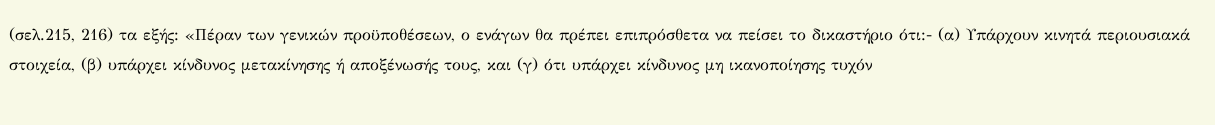(σελ.215, 216) τα εξής: «Πέραν των γενικών προϋποθέσεων, ο ενάγων θα πρέπει επιπρόσθετα να πείσει το δικαστήριο ότι:- (α) Υπάρχουν κινητά περιουσιακά στοιχεία, (β) υπάρχει κίνδυνος μετακίνησης ή αποξένωσής τους, και (γ) ότι υπάρχει κίνδυνος μη ικανοποίησης τυχόν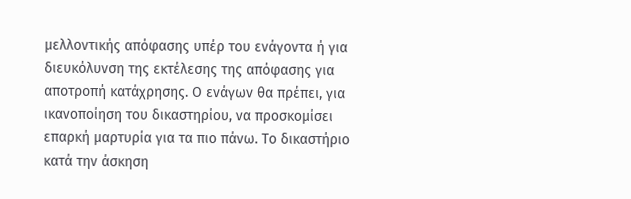μελλοντικής απόφασης υπέρ του ενάγοντα ή για διευκόλυνση της εκτέλεσης της απόφασης για αποτροπή κατάχρησης. Ο ενάγων θα πρέπει, για ικανοποίηση του δικαστηρίου, να προσκομίσει επαρκή μαρτυρία για τα πιο πάνω. Το δικαστήριο κατά την άσκηση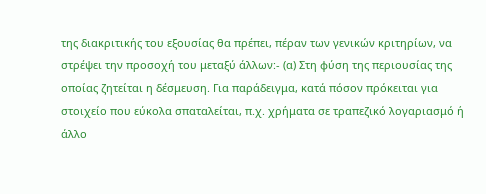της διακριτικής του εξουσίας θα πρέπει, πέραν των γενικών κριτηρίων, να στρέψει την προσοχή του μεταξύ άλλων:- (α) Στη φύση της περιουσίας της οποίας ζητείται η δέσμευση. Για παράδειγμα, κατά πόσον πρόκειται για στοιχείο που εύκολα σπαταλείται, π.χ. χρήματα σε τραπεζικό λογαριασμό ή άλλο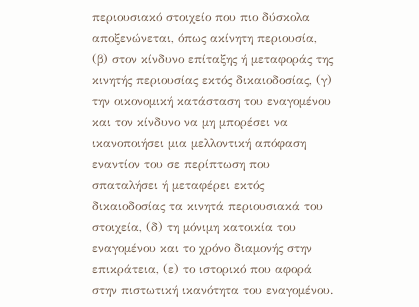περιουσιακό στοιχείο που πιο δύσκολα αποξενώνεται, όπως ακίνητη περιουσία, (β) στον κίνδυνο επίταξης ή μεταφοράς της κινητής περιουσίας εκτός δικαιοδοσίας, (γ) την οικονομική κατάσταση του εναγομένου και τον κίνδυνο να μη μπορέσει να ικανοποιήσει μια μελλοντική απόφαση εναντίον του σε περίπτωση που σπαταλήσει ή μεταφέρει εκτός δικαιοδοσίας τα κινητά περιουσιακά του στοιχεία, (δ) τη μόνιμη κατοικία του εναγομένου και το χρόνο διαμονής στην επικράτεια, (ε) το ιστορικό που αφορά στην πιστωτική ικανότητα του εναγομένου.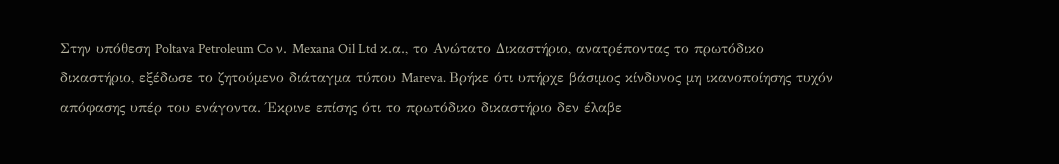Στην υπόθεση Poltava Petroleum Co ν. Mexana Oil Ltd κ.α., το Ανώτατο Δικαστήριο, ανατρέποντας το πρωτόδικο δικαστήριο, εξέδωσε το ζητούμενο διάταγμα τύπου Mareva. Βρήκε ότι υπήρχε βάσιμος κίνδυνος μη ικανοποίησης τυχόν απόφασης υπέρ του ενάγοντα. Έκρινε επίσης ότι το πρωτόδικο δικαστήριο δεν έλαβε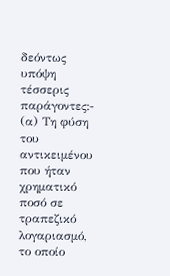δεόντως υπόψη τέσσερις παράγοντες:- (α) Τη φύση του αντικειμένου που ήταν χρηματικό ποσό σε τραπεζικό λογαριασμό, το οποίο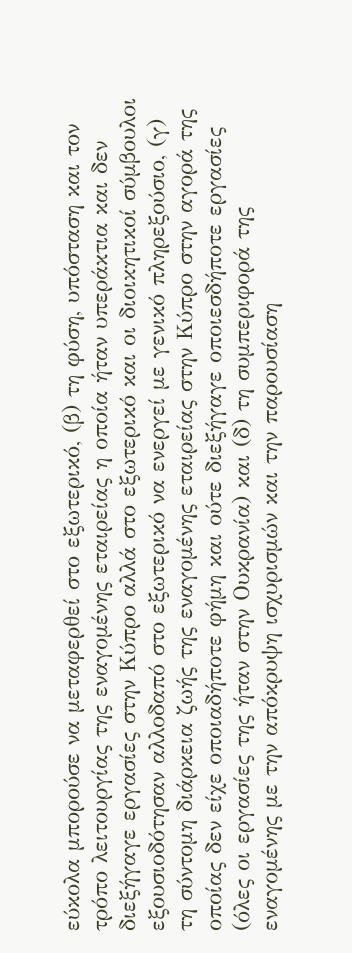εύκολα μπορούσε να μεταφερθεί στο εξωτερικό, (β) τη φύση, υπόσταση και τον τρόπο λειτουργίας της εναγομένης εταιρείας η οποία ήταν υπεράκτια και δεν διεξήγαγε εργασίες στην Κύπρο αλλά στο εξωτερικό και οι διοικητικοί σύμβουλοι εξουσιοδότησαν αλλοδαπό στο εξωτερικό να ενεργεί με γενικό πληρεξούσιο, (γ) τη σύντομη διάρκεια ζωής της εναγομένης εταιρείας στην Κύπρο στην αγορά της οποίας δεν είχε οποιαδήποτε φήμη και ούτε διεξήγαγε οποιεσδήποτε εργασίες (όλες οι εργασίες της ήταν στην Ουκρανία) και (δ) τη συμπεριφορά της εναγομένης με την απόκρυψη ισχυρισμών και την παρουσίαση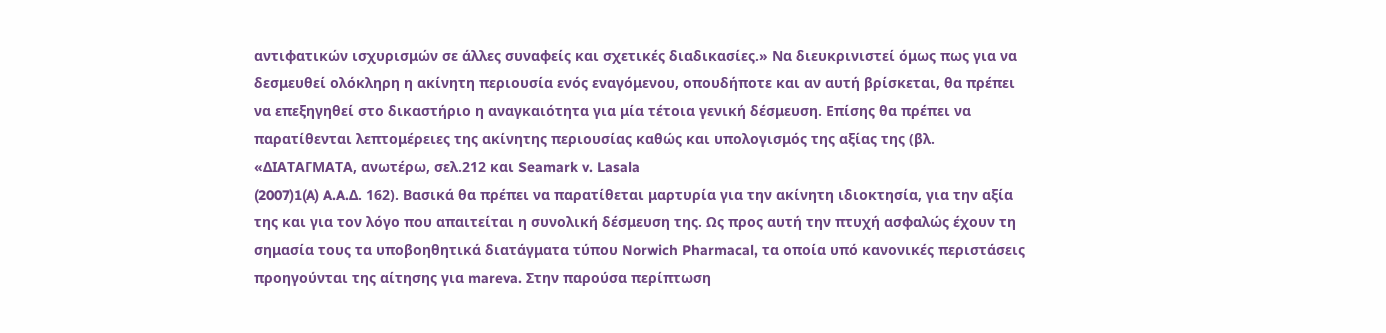αντιφατικών ισχυρισμών σε άλλες συναφείς και σχετικές διαδικασίες.» Να διευκρινιστεί όμως πως για να δεσμευθεί ολόκληρη η ακίνητη περιουσία ενός εναγόμενου, οπουδήποτε και αν αυτή βρίσκεται, θα πρέπει να επεξηγηθεί στο δικαστήριο η αναγκαιότητα για μία τέτοια γενική δέσμευση. Επίσης θα πρέπει να παρατίθενται λεπτομέρειες της ακίνητης περιουσίας καθώς και υπολογισμός της αξίας της (βλ. «ΔΙΑΤΑΓΜΑΤΑ, ανωτέρω, σελ.212 και Seamark v. Lasala
(2007)1(A) A.A.Δ. 162). Βασικά θα πρέπει να παρατίθεται μαρτυρία για την ακίνητη ιδιοκτησία, για την αξία της και για τον λόγο που απαιτείται η συνολική δέσμευση της. Ως προς αυτή την πτυχή ασφαλώς έχουν τη σημασία τους τα υποβοηθητικά διατάγματα τύπου Norwich Pharmacal, τα οποία υπό κανονικές περιστάσεις προηγούνται της αίτησης για mareva. Στην παρούσα περίπτωση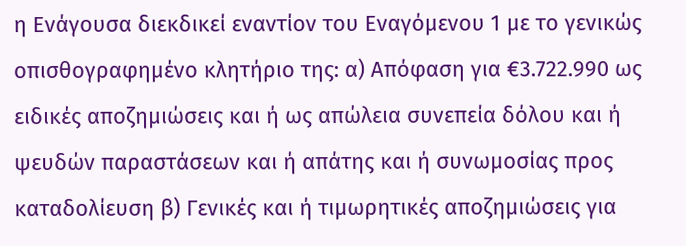η Ενάγουσα διεκδικεί εναντίον του Εναγόμενου 1 με το γενικώς οπισθογραφημένο κλητήριο της: α) Απόφαση για €3.722.990 ως ειδικές αποζημιώσεις και ή ως απώλεια συνεπεία δόλου και ή ψευδών παραστάσεων και ή απάτης και ή συνωμοσίας προς καταδολίευση β) Γενικές και ή τιμωρητικές αποζημιώσεις για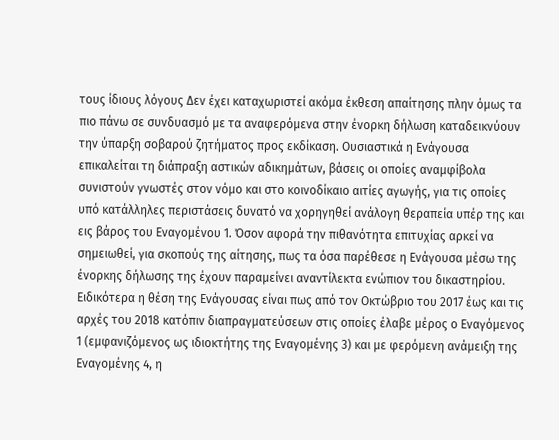τους ίδιους λόγους Δεν έχει καταχωριστεί ακόμα έκθεση απαίτησης πλην όμως τα πιο πάνω σε συνδυασμό με τα αναφερόμενα στην ένορκη δήλωση καταδεικνύουν την ύπαρξη σοβαρού ζητήματος προς εκδίκαση. Ουσιαστικά η Ενάγουσα επικαλείται τη διάπραξη αστικών αδικημάτων, βάσεις οι οποίες αναμφίβολα συνιστούν γνωστές στον νόμο και στο κοινοδίκαιο αιτίες αγωγής, για τις οποίες υπό κατάλληλες περιστάσεις δυνατό να χορηγηθεί ανάλογη θεραπεία υπέρ της και εις βάρος του Εναγομένου 1. Όσον αφορά την πιθανότητα επιτυχίας αρκεί να σημειωθεί, για σκοπούς της αίτησης, πως τα όσα παρέθεσε η Ενάγουσα μέσω της ένορκης δήλωσης της έχουν παραμείνει αναντίλεκτα ενώπιον του δικαστηρίου. Ειδικότερα η θέση της Ενάγουσας είναι πως από τον Οκτώβριο του 2017 έως και τις αρχές του 2018 κατόπιν διαπραγματεύσεων στις οποίες έλαβε μέρος ο Εναγόμενος 1 (εμφανιζόμενος ως ιδιοκτήτης της Εναγομένης 3) και με φερόμενη ανάμειξη της Εναγομένης 4, η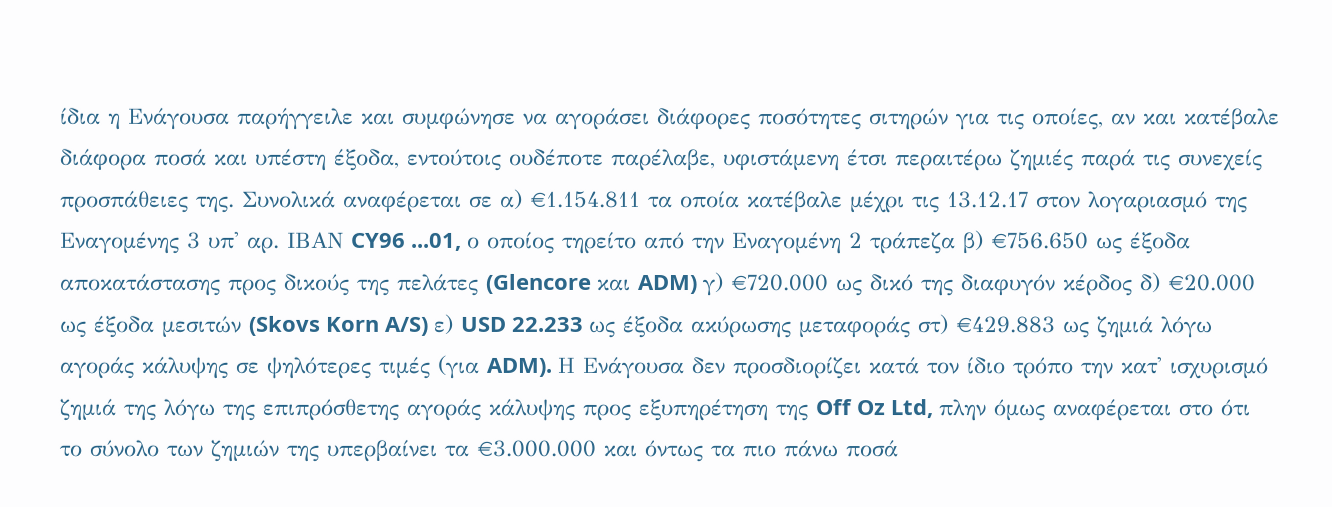ίδια η Ενάγουσα παρήγγειλε και συμφώνησε να αγοράσει διάφορες ποσότητες σιτηρών για τις οποίες, αν και κατέβαλε διάφορα ποσά και υπέστη έξοδα, εντούτοις ουδέποτε παρέλαβε, υφιστάμενη έτσι περαιτέρω ζημιές παρά τις συνεχείς προσπάθειες της. Συνολικά αναφέρεται σε α) €1.154.811 τα οποία κατέβαλε μέχρι τις 13.12.17 στον λογαριασμό της Εναγομένης 3 υπ' αρ. ΙΒΑΝ CY96 ...01, ο οποίος τηρείτο από την Εναγομένη 2 τράπεζα β) €756.650 ως έξοδα αποκατάστασης προς δικούς της πελάτες (Glencore και ADM) γ) €720.000 ως δικό της διαφυγόν κέρδος δ) €20.000 ως έξοδα μεσιτών (Skovs Korn A/S) ε) USD 22.233 ως έξοδα ακύρωσης μεταφοράς στ) €429.883 ως ζημιά λόγω αγοράς κάλυψης σε ψηλότερες τιμές (για ADM). Η Ενάγουσα δεν προσδιορίζει κατά τον ίδιο τρόπο την κατ' ισχυρισμό ζημιά της λόγω της επιπρόσθετης αγοράς κάλυψης προς εξυπηρέτηση της Off Oz Ltd, πλην όμως αναφέρεται στο ότι το σύνολο των ζημιών της υπερβαίνει τα €3.000.000 και όντως τα πιο πάνω ποσά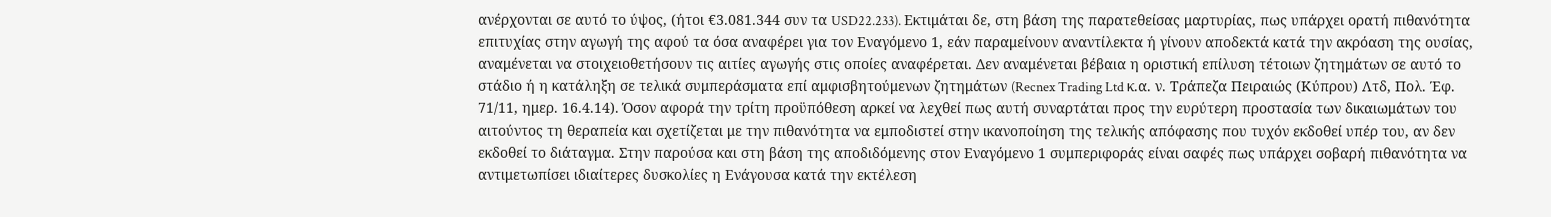ανέρχονται σε αυτό το ύψος, (ήτοι €3.081.344 συν τα USD22.233). Εκτιμάται δε, στη βάση της παρατεθείσας μαρτυρίας, πως υπάρχει ορατή πιθανότητα επιτυχίας στην αγωγή της αφού τα όσα αναφέρει για τον Εναγόμενο 1, εάν παραμείνουν αναντίλεκτα ή γίνουν αποδεκτά κατά την ακρόαση της ουσίας, αναμένεται να στοιχειοθετήσουν τις αιτίες αγωγής στις οποίες αναφέρεται. Δεν αναμένεται βέβαια η οριστική επίλυση τέτοιων ζητημάτων σε αυτό το στάδιο ή η κατάληξη σε τελικά συμπεράσματα επί αμφισβητούμενων ζητημάτων (Recnex Trading Ltd κ.α. ν. Τράπεζα Πειραιώς (Κύπρου) Λτδ, Πολ. Έφ. 71/11, ημερ. 16.4.14). Όσον αφορά την τρίτη προϋπόθεση αρκεί να λεχθεί πως αυτή συναρτάται προς την ευρύτερη προστασία των δικαιωμάτων του αιτούντος τη θεραπεία και σχετίζεται με την πιθανότητα να εμποδιστεί στην ικανοποίηση της τελικής απόφασης που τυχόν εκδοθεί υπέρ του, αν δεν εκδοθεί το διάταγμα. Στην παρούσα και στη βάση της αποδιδόμενης στον Εναγόμενο 1 συμπεριφοράς είναι σαφές πως υπάρχει σοβαρή πιθανότητα να αντιμετωπίσει ιδιαίτερες δυσκολίες η Ενάγουσα κατά την εκτέλεση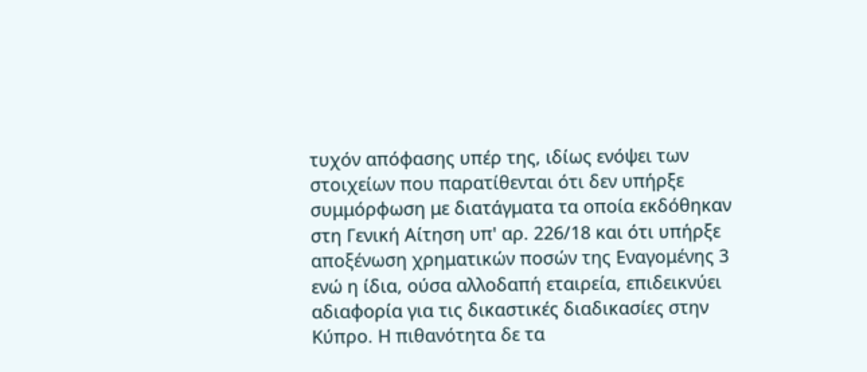τυχόν απόφασης υπέρ της, ιδίως ενόψει των στοιχείων που παρατίθενται ότι δεν υπήρξε συμμόρφωση με διατάγματα τα οποία εκδόθηκαν στη Γενική Αίτηση υπ' αρ. 226/18 και ότι υπήρξε αποξένωση χρηματικών ποσών της Εναγομένης 3 ενώ η ίδια, ούσα αλλοδαπή εταιρεία, επιδεικνύει αδιαφορία για τις δικαστικές διαδικασίες στην Κύπρο. Η πιθανότητα δε τα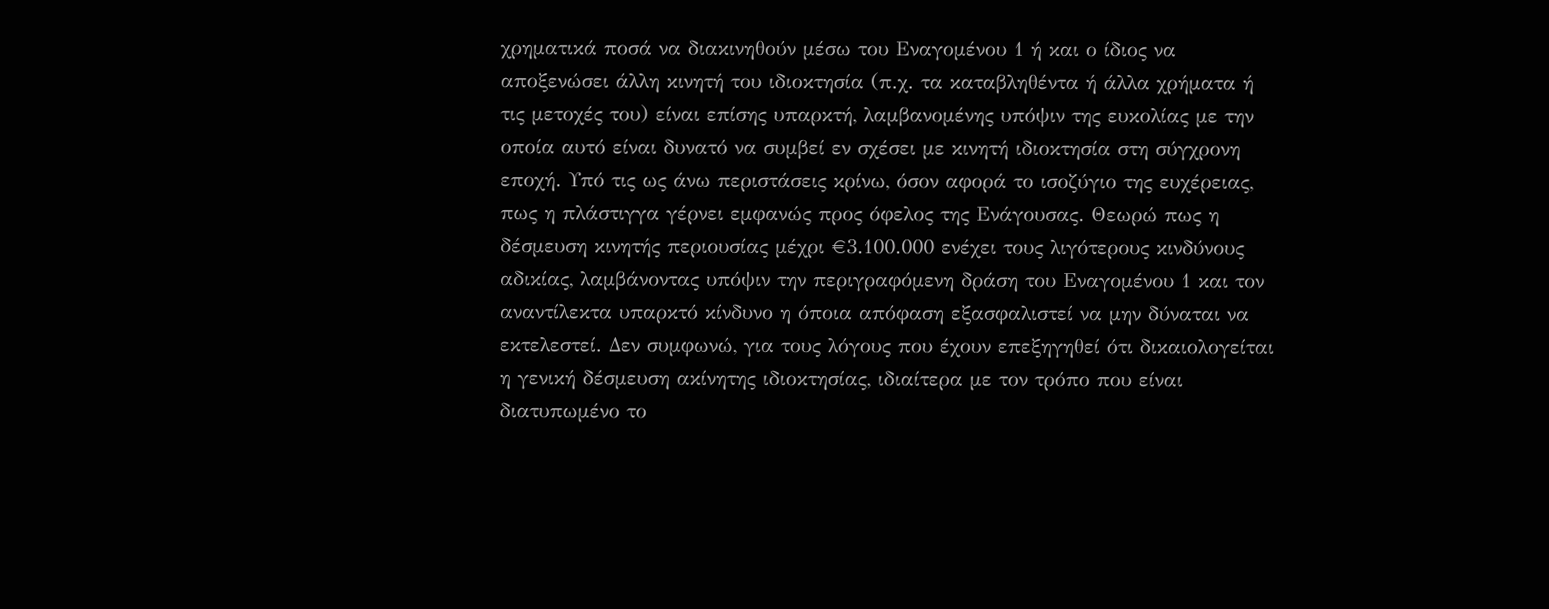χρηματικά ποσά να διακινηθούν μέσω του Εναγομένου 1 ή και ο ίδιος να αποξενώσει άλλη κινητή του ιδιοκτησία (π.χ. τα καταβληθέντα ή άλλα χρήματα ή τις μετοχές του) είναι επίσης υπαρκτή, λαμβανομένης υπόψιν της ευκολίας με την οποία αυτό είναι δυνατό να συμβεί εν σχέσει με κινητή ιδιοκτησία στη σύγχρονη εποχή. Υπό τις ως άνω περιστάσεις κρίνω, όσον αφορά το ισοζύγιο της ευχέρειας, πως η πλάστιγγα γέρνει εμφανώς προς όφελος της Ενάγουσας. Θεωρώ πως η δέσμευση κινητής περιουσίας μέχρι €3.100.000 ενέχει τους λιγότερους κινδύνους αδικίας, λαμβάνοντας υπόψιν την περιγραφόμενη δράση του Εναγομένου 1 και τον αναντίλεκτα υπαρκτό κίνδυνο η όποια απόφαση εξασφαλιστεί να μην δύναται να εκτελεστεί. Δεν συμφωνώ, για τους λόγους που έχουν επεξηγηθεί ότι δικαιολογείται η γενική δέσμευση ακίνητης ιδιοκτησίας, ιδιαίτερα με τον τρόπο που είναι διατυπωμένο το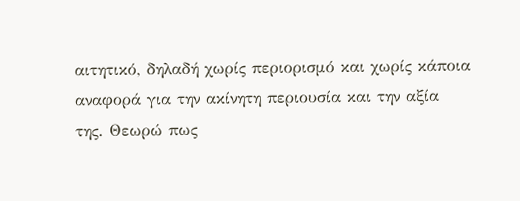αιτητικό, δηλαδή χωρίς περιορισμό και χωρίς κάποια αναφορά για την ακίνητη περιουσία και την αξία της. Θεωρώ πως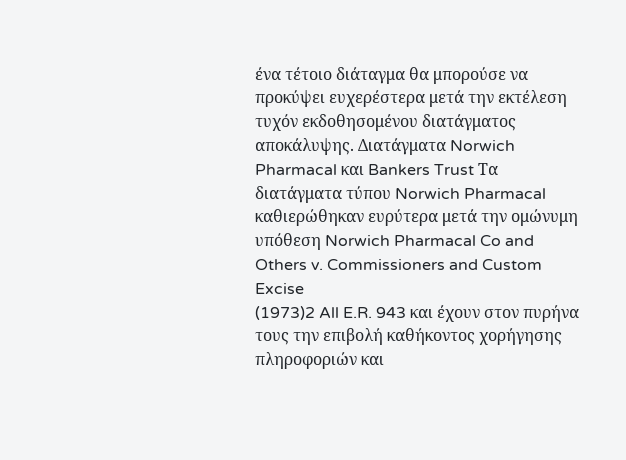ένα τέτοιο διάταγμα θα μπορούσε να προκύψει ευχερέστερα μετά την εκτέλεση τυχόν εκδοθησομένου διατάγματος αποκάλυψης. Διατάγματα Norwich Pharmacal και Bankers Trust Τα διατάγματα τύπου Norwich Pharmacal καθιερώθηκαν ευρύτερα μετά την ομώνυμη υπόθεση Norwich Pharmacal Co and Others v. Commissioners and Custom Excise
(1973)2 All E.R. 943 και έχουν στον πυρήνα τους την επιβολή καθήκοντος χορήγησης πληροφοριών και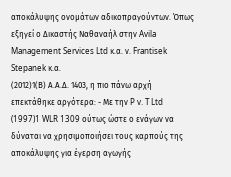αποκάλυψης ονομάτων αδικοπραγούντων. Όπως εξηγεί ο Δικαστής Ναθαναήλ στην Avila Management Services Ltd κ.α. ν. Frantisek Stepanek κ.α.
(2012)1(Β) Α.Α.Δ. 1403, η πιο πάνω αρχή επεκτάθηκε αργότερα: - Με την P v. T Ltd
(1997)1 WLR 1309 ούτως ώστε ο ενάγων να δύναται να χρησιμοποιήσει τους καρπούς της αποκάλυψης για έγερση αγωγής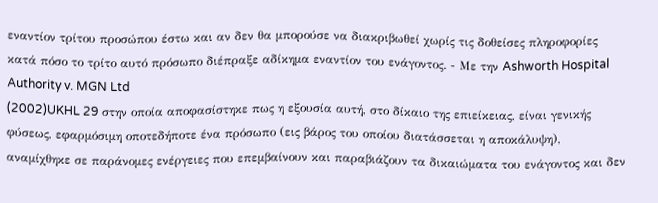εναντίον τρίτου προσώπου έστω και αν δεν θα μπορούσε να διακριβωθεί χωρίς τις δοθείσες πληροφορίες κατά πόσο το τρίτο αυτό πρόσωπο διέπραξε αδίκημα εναντίον του ενάγοντος. - Με την Ashworth Hospital Authority v. MGN Ltd
(2002)UKHL 29 στην οποία αποφασίστηκε πως η εξουσία αυτή, στο δίκαιο της επιείκειας, είναι γενικής φύσεως, εφαρμόσιμη οποτεδήποτε ένα πρόσωπο (εις βάρος του οποίου διατάσσεται η αποκάλυψη), αναμίχθηκε σε παράνομες ενέργειες που επεμβαίνουν και παραβιάζουν τα δικαιώματα του ενάγοντος και δεν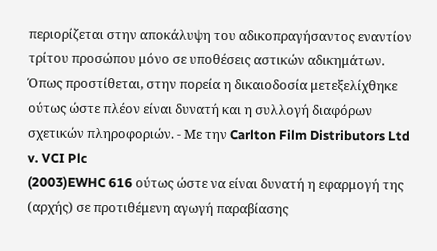περιορίζεται στην αποκάλυψη του αδικοπραγήσαντος εναντίον τρίτου προσώπου μόνο σε υποθέσεις αστικών αδικημάτων. Όπως προστίθεται, στην πορεία η δικαιοδοσία μετεξελίχθηκε ούτως ώστε πλέον είναι δυνατή και η συλλογή διαφόρων σχετικών πληροφοριών. - Με την Carlton Film Distributors Ltd v. VCI Plc
(2003)EWHC 616 ούτως ώστε να είναι δυνατή η εφαρμογή της (αρχής) σε προτιθέμενη αγωγή παραβίασης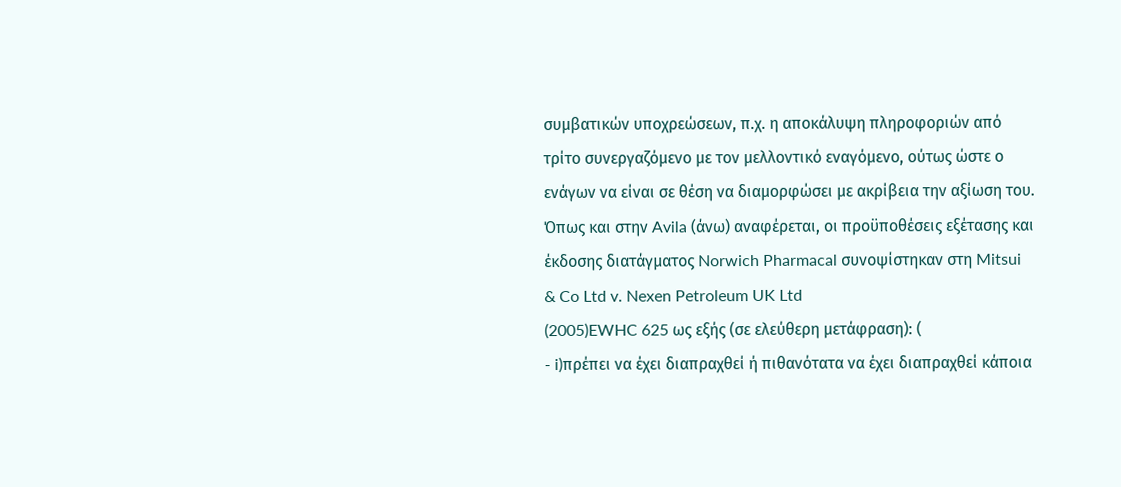συμβατικών υποχρεώσεων, π.χ. η αποκάλυψη πληροφοριών από τρίτο συνεργαζόμενο με τον μελλοντικό εναγόμενο, ούτως ώστε ο ενάγων να είναι σε θέση να διαμορφώσει με ακρίβεια την αξίωση του. Όπως και στην Avila (άνω) αναφέρεται, οι προϋποθέσεις εξέτασης και έκδοσης διατάγματος Norwich Pharmacal συνοψίστηκαν στη Mitsui & Co Ltd v. Nexen Petroleum UK Ltd
(2005)EWHC 625 ως εξής (σε ελεύθερη μετάφραση): (
- i)πρέπει να έχει διαπραχθεί ή πιθανότατα να έχει διαπραχθεί κάποια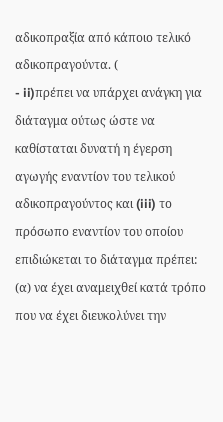αδικοπραξία από κάποιο τελικό αδικοπραγούντα. (
- ii)πρέπει να υπάρχει ανάγκη για διάταγμα ούτως ώστε να καθίσταται δυνατή η έγερση αγωγής εναντίον του τελικού αδικοπραγούντος και (iii) το πρόσωπο εναντίον του οποίου επιδιώκεται το διάταγμα πρέπει: (α) να έχει αναμειχθεί κατά τρόπο που να έχει διευκολύνει την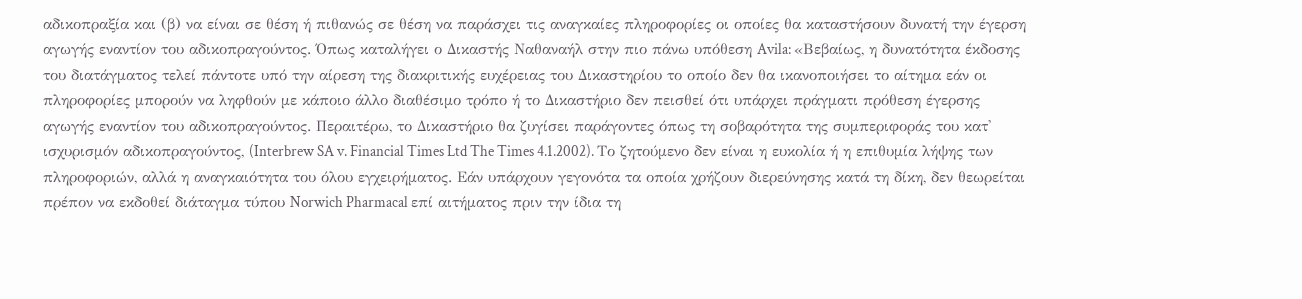αδικοπραξία και (β) να είναι σε θέση ή πιθανώς σε θέση να παράσχει τις αναγκαίες πληροφορίες οι οποίες θα καταστήσουν δυνατή την έγερση αγωγής εναντίον του αδικοπραγούντος. Όπως καταλήγει ο Δικαστής Ναθαναήλ στην πιο πάνω υπόθεση Avila: «Βεβαίως, η δυνατότητα έκδοσης του διατάγματος τελεί πάντοτε υπό την αίρεση της διακριτικής ευχέρειας του Δικαστηρίου το οποίο δεν θα ικανοποιήσει το αίτημα εάν οι πληροφορίες μπορούν να ληφθούν με κάποιο άλλο διαθέσιμο τρόπο ή το Δικαστήριο δεν πεισθεί ότι υπάρχει πράγματι πρόθεση έγερσης αγωγής εναντίον του αδικοπραγούντος. Περαιτέρω, το Δικαστήριο θα ζυγίσει παράγοντες όπως τη σοβαρότητα της συμπεριφοράς του κατ' ισχυρισμόν αδικοπραγούντος, (Interbrew SA v. Financial Times Ltd The Times 4.1.2002). Το ζητούμενο δεν είναι η ευκολία ή η επιθυμία λήψης των πληροφοριών, αλλά η αναγκαιότητα του όλου εγχειρήματος. Εάν υπάρχουν γεγονότα τα οποία χρήζουν διερεύνησης κατά τη δίκη, δεν θεωρείται πρέπον να εκδοθεί διάταγμα τύπου Norwich Pharmacal επί αιτήματος πριν την ίδια τη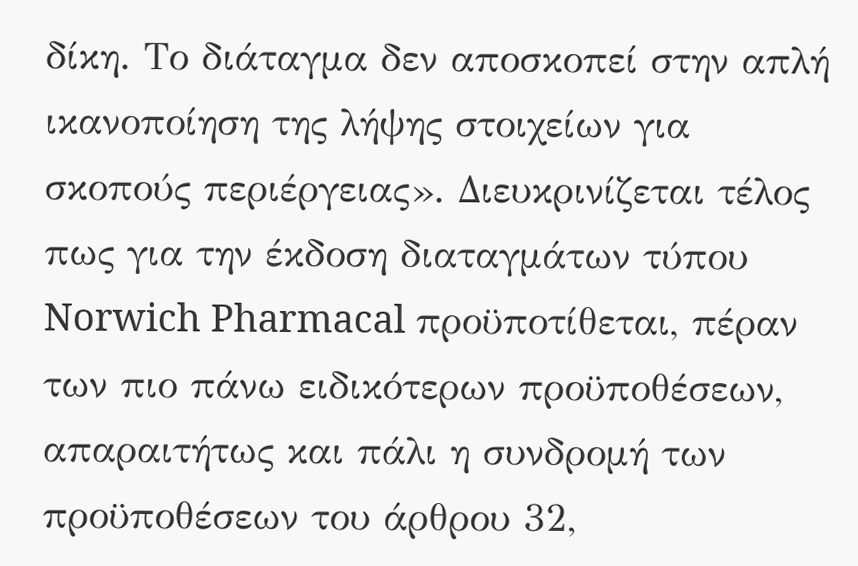δίκη. Το διάταγμα δεν αποσκοπεί στην απλή ικανοποίηση της λήψης στοιχείων για σκοπούς περιέργειας». Διευκρινίζεται τέλος πως για την έκδοση διαταγμάτων τύπου Norwich Pharmacal προϋποτίθεται, πέραν των πιο πάνω ειδικότερων προϋποθέσεων, απαραιτήτως και πάλι η συνδρομή των προϋποθέσεων του άρθρου 32,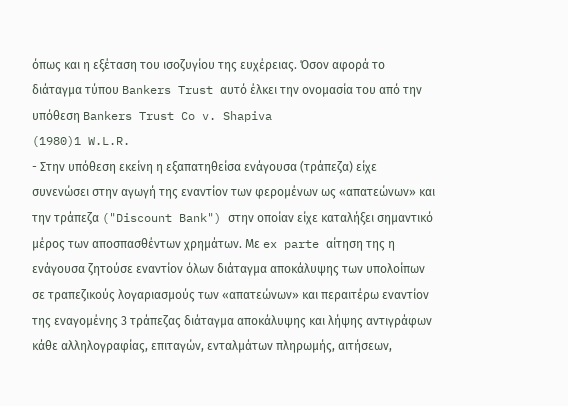όπως και η εξέταση του ισοζυγίου της ευχέρειας. Όσον αφορά το διάταγμα τύπου Bankers Trust αυτό έλκει την ονομασία του από την υπόθεση Bankers Trust Co v. Shapiva
(1980)1 W.L.R.
- Στην υπόθεση εκείνη η εξαπατηθείσα ενάγουσα (τράπεζα) είχε συνενώσει στην αγωγή της εναντίον των φερομένων ως «απατεώνων» και την τράπεζα ("Discount Bank") στην οποίαν είχε καταλήξει σημαντικό μέρος των αποσπασθέντων χρημάτων. Με ex parte αίτηση της η ενάγουσα ζητούσε εναντίον όλων διάταγμα αποκάλυψης των υπολοίπων σε τραπεζικούς λογαριασμούς των «απατεώνων» και περαιτέρω εναντίον της εναγομένης 3 τράπεζας διάταγμα αποκάλυψης και λήψης αντιγράφων κάθε αλληλογραφίας, επιταγών, ενταλμάτων πληρωμής, αιτήσεων,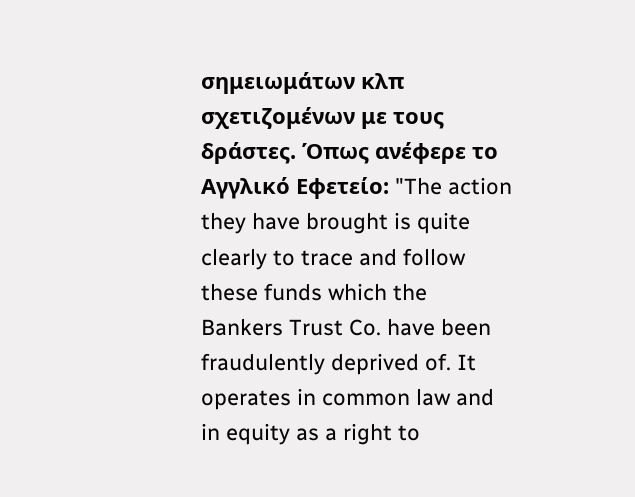σημειωμάτων κλπ σχετιζομένων με τους δράστες. Όπως ανέφερε το Αγγλικό Εφετείο: "The action they have brought is quite clearly to trace and follow these funds which the Bankers Trust Co. have been fraudulently deprived of. It operates in common law and in equity as a right to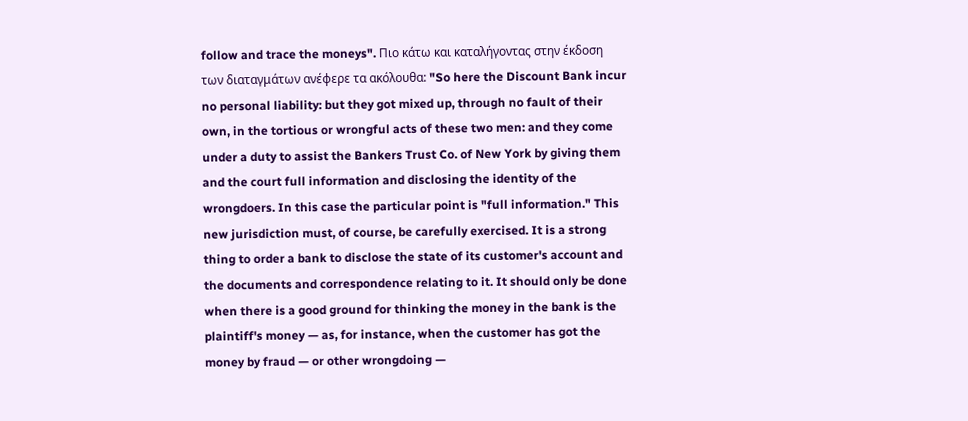follow and trace the moneys". Πιο κάτω και καταλήγοντας στην έκδοση των διαταγμάτων ανέφερε τα ακόλουθα: "So here the Discount Bank incur no personal liability: but they got mixed up, through no fault of their own, in the tortious or wrongful acts of these two men: and they come under a duty to assist the Bankers Trust Co. of New York by giving them and the court full information and disclosing the identity of the wrongdoers. In this case the particular point is "full information." This new jurisdiction must, of course, be carefully exercised. It is a strong thing to order a bank to disclose the state of its customer's account and the documents and correspondence relating to it. It should only be done when there is a good ground for thinking the money in the bank is the plaintiff's money — as, for instance, when the customer has got the money by fraud — or other wrongdoing —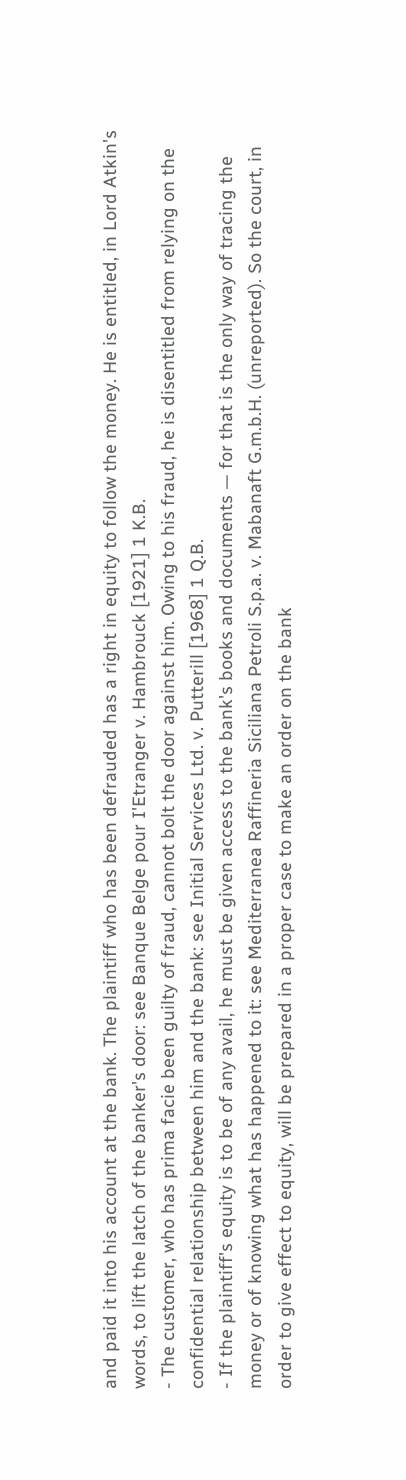and paid it into his account at the bank. The plaintiff who has been defrauded has a right in equity to follow the money. He is entitled, in Lord Atkin's words, to lift the latch of the banker's door: see Banque Belge pour I'Etranger v. Hambrouck [1921] 1 K.B.
- The customer, who has prima facie been guilty of fraud, cannot bolt the door against him. Owing to his fraud, he is disentitled from relying on the confidential relationship between him and the bank: see Initial Services Ltd. v. Putterill [1968] 1 Q.B.
- If the plaintiff's equity is to be of any avail, he must be given access to the bank's books and documents — for that is the only way of tracing the money or of knowing what has happened to it: see Mediterranea Raffineria Siciliana Petroli S.p.a. v. Mabanaft G.m.b.H. (unreported). So the court, in order to give effect to equity, will be prepared in a proper case to make an order on the bank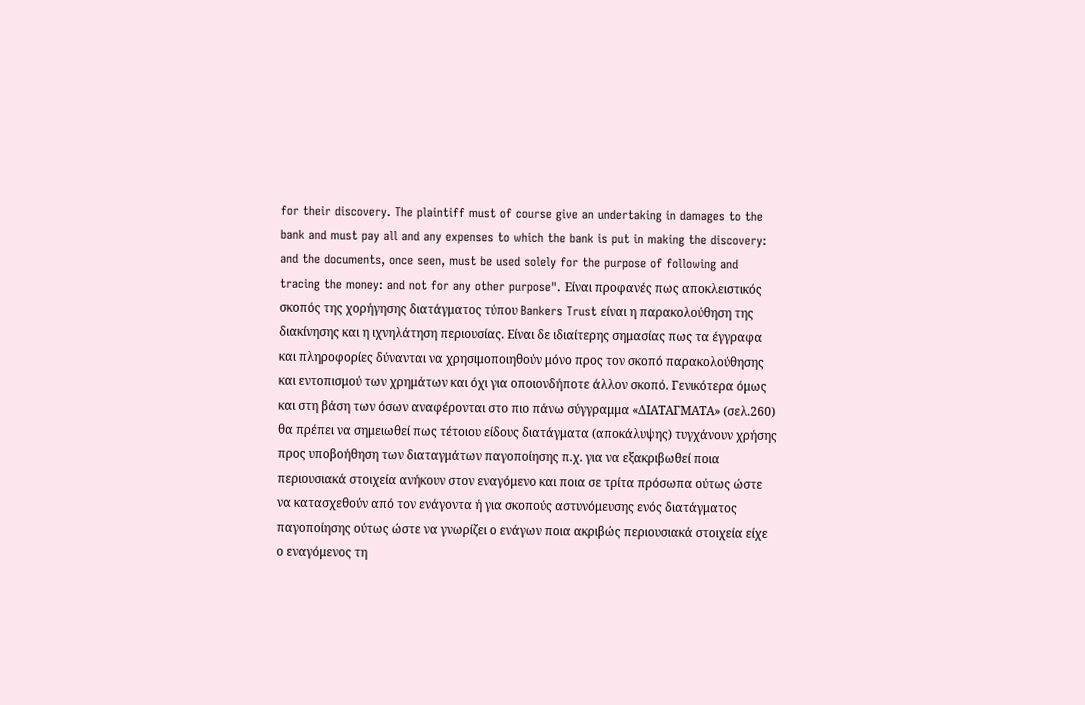for their discovery. The plaintiff must of course give an undertaking in damages to the bank and must pay all and any expenses to which the bank is put in making the discovery: and the documents, once seen, must be used solely for the purpose of following and tracing the money: and not for any other purpose". Είναι προφανές πως αποκλειστικός σκοπός της χορήγησης διατάγματος τύπου Bankers Trust είναι η παρακολούθηση της διακίνησης και η ιχνηλάτηση περιουσίας. Είναι δε ιδιαίτερης σημασίας πως τα έγγραφα και πληροφορίες δύνανται να χρησιμοποιηθούν μόνο προς τον σκοπό παρακολούθησης και εντοπισμού των χρημάτων και όχι για οποιονδήποτε άλλον σκοπό. Γενικότερα όμως και στη βάση των όσων αναφέρονται στο πιο πάνω σύγγραμμα «ΔΙΑΤΑΓΜΑΤΑ» (σελ.260) θα πρέπει να σημειωθεί πως τέτοιου είδους διατάγματα (αποκάλυψης) τυγχάνουν χρήσης προς υποβοήθηση των διαταγμάτων παγοποίησης π.χ. για να εξακριβωθεί ποια περιουσιακά στοιχεία ανήκουν στον εναγόμενο και ποια σε τρίτα πρόσωπα ούτως ώστε να κατασχεθούν από τον ενάγοντα ή για σκοπούς αστυνόμευσης ενός διατάγματος παγοποίησης ούτως ώστε να γνωρίζει ο ενάγων ποια ακριβώς περιουσιακά στοιχεία είχε ο εναγόμενος τη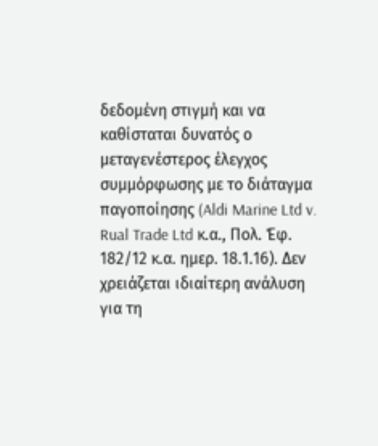δεδομένη στιγμή και να καθίσταται δυνατός ο μεταγενέστερος έλεγχος συμμόρφωσης με το διάταγμα παγοποίησης (Aldi Marine Ltd v. Rual Trade Ltd κ.α., Πολ. Έφ. 182/12 κ.α. ημερ. 18.1.16). Δεν χρειάζεται ιδιαίτερη ανάλυση για τη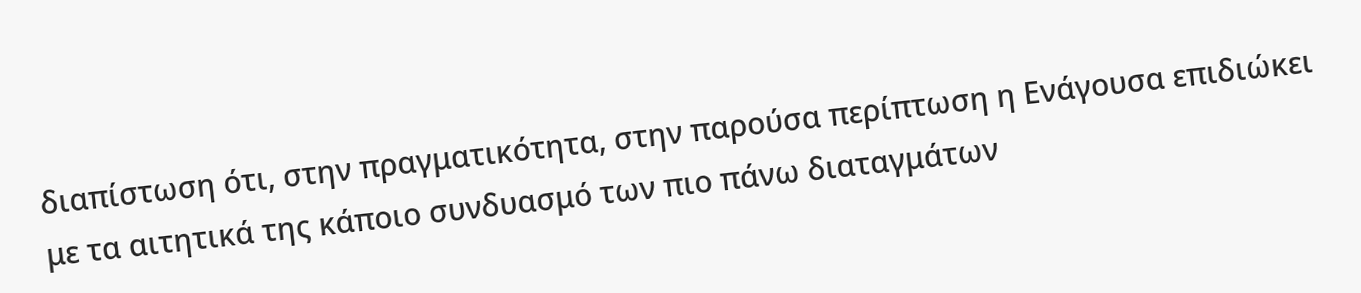διαπίστωση ότι, στην πραγματικότητα, στην παρούσα περίπτωση η Ενάγουσα επιδιώκει με τα αιτητικά της κάποιο συνδυασμό των πιο πάνω διαταγμάτων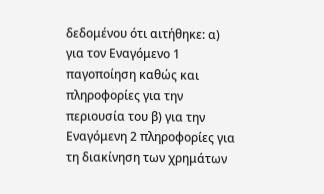δεδομένου ότι αιτήθηκε: α) για τον Εναγόμενο 1 παγοποίηση καθώς και πληροφορίες για την περιουσία του β) για την Εναγόμενη 2 πληροφορίες για τη διακίνηση των χρημάτων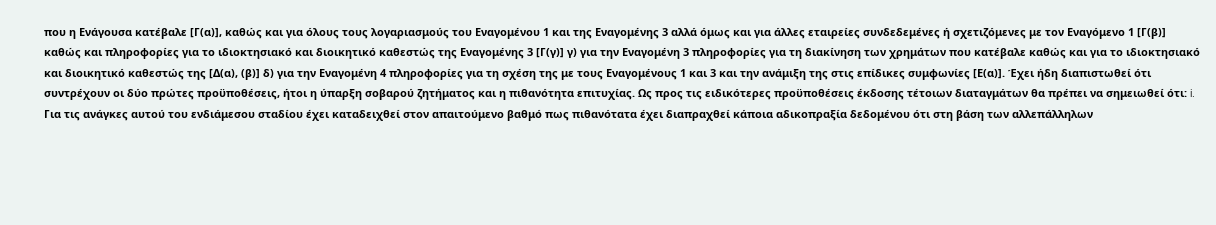που η Ενάγουσα κατέβαλε [Γ(α)], καθώς και για όλους τους λογαριασμούς του Εναγομένου 1 και της Εναγομένης 3 αλλά όμως και για άλλες εταιρείες συνδεδεμένες ή σχετιζόμενες με τον Εναγόμενο 1 [Γ(β)] καθώς και πληροφορίες για το ιδιοκτησιακό και διοικητικό καθεστώς της Εναγομένης 3 [Γ(γ)] γ) για την Εναγομένη 3 πληροφορίες για τη διακίνηση των χρημάτων που κατέβαλε καθώς και για το ιδιοκτησιακό και διοικητικό καθεστώς της [Δ(α), (β)] δ) για την Εναγομένη 4 πληροφορίες για τη σχέση της με τους Εναγομένους 1 και 3 και την ανάμιξη της στις επίδικες συμφωνίες [Ε(α)]. Έχει ήδη διαπιστωθεί ότι συντρέχουν οι δύο πρώτες προϋποθέσεις, ήτοι η ύπαρξη σοβαρού ζητήματος και η πιθανότητα επιτυχίας. Ως προς τις ειδικότερες προϋποθέσεις έκδοσης τέτοιων διαταγμάτων θα πρέπει να σημειωθεί ότι: i. Για τις ανάγκες αυτού του ενδιάμεσου σταδίου έχει καταδειχθεί στον απαιτούμενο βαθμό πως πιθανότατα έχει διαπραχθεί κάποια αδικοπραξία δεδομένου ότι στη βάση των αλλεπάλληλων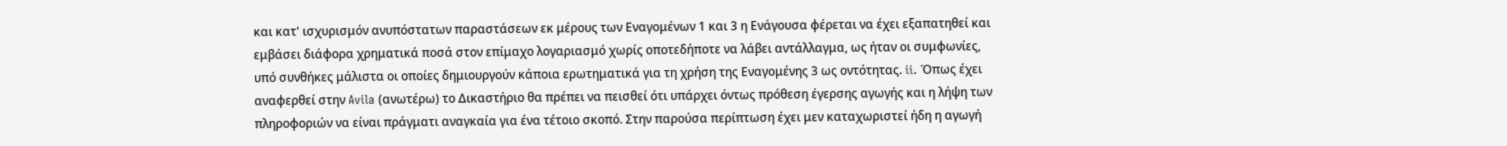και κατ' ισχυρισμόν ανυπόστατων παραστάσεων εκ μέρους των Εναγομένων 1 και 3 η Ενάγουσα φέρεται να έχει εξαπατηθεί και εμβάσει διάφορα χρηματικά ποσά στον επίμαχο λογαριασμό χωρίς οποτεδήποτε να λάβει αντάλλαγμα, ως ήταν οι συμφωνίες, υπό συνθήκες μάλιστα οι οποίες δημιουργούν κάποια ερωτηματικά για τη χρήση της Εναγομένης 3 ως οντότητας. ii. Όπως έχει αναφερθεί στην Avila (ανωτέρω) το Δικαστήριο θα πρέπει να πεισθεί ότι υπάρχει όντως πρόθεση έγερσης αγωγής και η λήψη των πληροφοριών να είναι πράγματι αναγκαία για ένα τέτοιο σκοπό. Στην παρούσα περίπτωση έχει μεν καταχωριστεί ήδη η αγωγή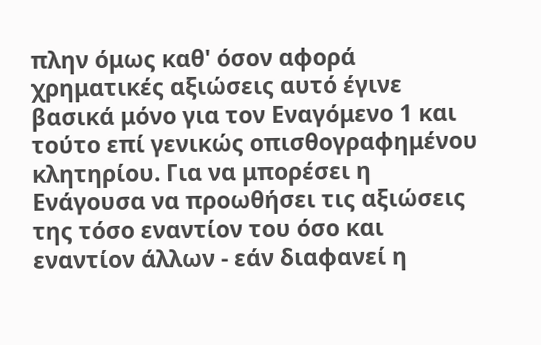πλην όμως καθ' όσον αφορά χρηματικές αξιώσεις αυτό έγινε βασικά μόνο για τον Εναγόμενο 1 και τούτο επί γενικώς οπισθογραφημένου κλητηρίου. Για να μπορέσει η Ενάγουσα να προωθήσει τις αξιώσεις της τόσο εναντίον του όσο και εναντίον άλλων - εάν διαφανεί η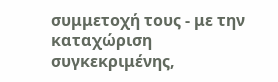συμμετοχή τους - με την καταχώριση συγκεκριμένης,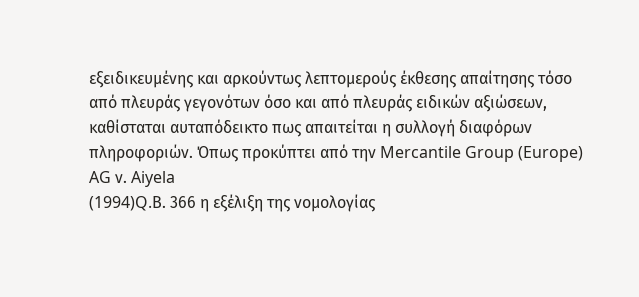εξειδικευμένης και αρκούντως λεπτομερούς έκθεσης απαίτησης τόσο από πλευράς γεγονότων όσο και από πλευράς ειδικών αξιώσεων, καθίσταται αυταπόδεικτο πως απαιτείται η συλλογή διαφόρων πληροφοριών. Όπως προκύπτει από την Mercantile Group (Europe) AG ν. Aiyela
(1994)Q.Β. 366 η εξέλιξη της νομολογίας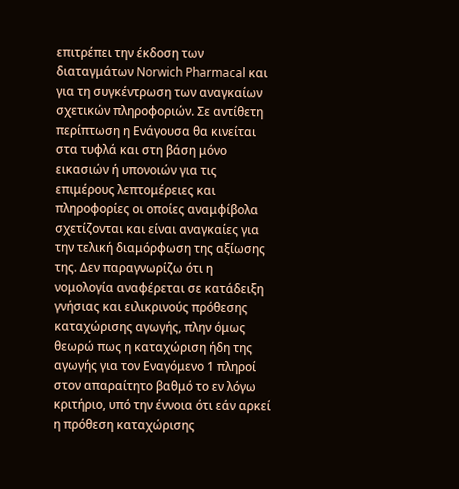επιτρέπει την έκδοση των διαταγμάτων Norwich Pharmacal και για τη συγκέντρωση των αναγκαίων σχετικών πληροφοριών. Σε αντίθετη περίπτωση η Ενάγουσα θα κινείται στα τυφλά και στη βάση μόνο εικασιών ή υπονοιών για τις επιμέρους λεπτομέρειες και πληροφορίες οι οποίες αναμφίβολα σχετίζονται και είναι αναγκαίες για την τελική διαμόρφωση της αξίωσης της. Δεν παραγνωρίζω ότι η νομολογία αναφέρεται σε κατάδειξη γνήσιας και ειλικρινούς πρόθεσης καταχώρισης αγωγής, πλην όμως θεωρώ πως η καταχώριση ήδη της αγωγής για τον Εναγόμενο 1 πληροί στον απαραίτητο βαθμό το εν λόγω κριτήριο, υπό την έννοια ότι εάν αρκεί η πρόθεση καταχώρισης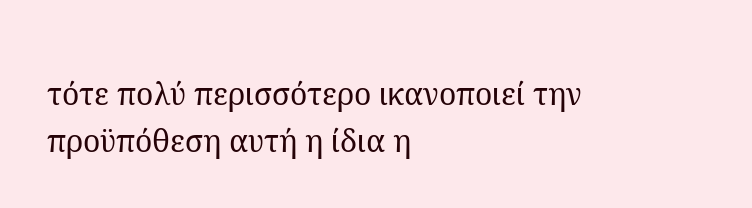τότε πολύ περισσότερο ικανοποιεί την προϋπόθεση αυτή η ίδια η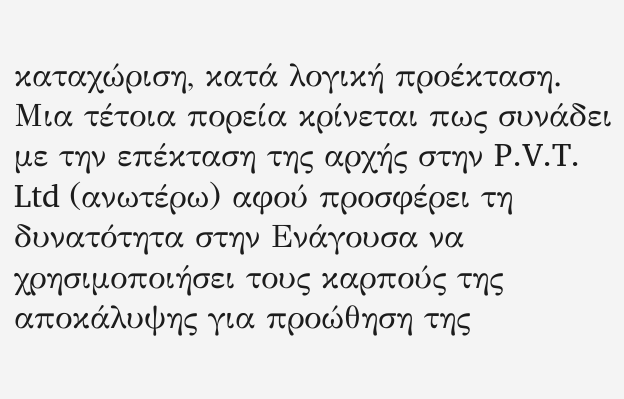καταχώριση, κατά λογική προέκταση. Μια τέτοια πορεία κρίνεται πως συνάδει με την επέκταση της αρχής στην P.V.T. Ltd (ανωτέρω) αφού προσφέρει τη δυνατότητα στην Ενάγουσα να χρησιμοποιήσει τους καρπούς της αποκάλυψης για προώθηση της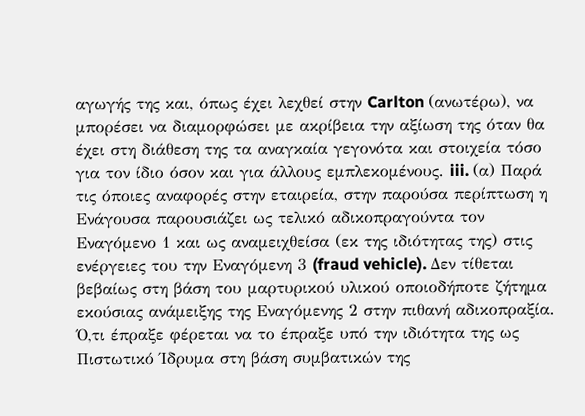αγωγής της και, όπως έχει λεχθεί στην Carlton (ανωτέρω), να μπορέσει να διαμορφώσει με ακρίβεια την αξίωση της όταν θα έχει στη διάθεση της τα αναγκαία γεγονότα και στοιχεία τόσο για τον ίδιο όσον και για άλλους εμπλεκομένους. iii. (α) Παρά τις όποιες αναφορές στην εταιρεία, στην παρούσα περίπτωση η Ενάγουσα παρουσιάζει ως τελικό αδικοπραγούντα τον Εναγόμενο 1 και ως αναμειχθείσα (εκ της ιδιότητας της) στις ενέργειες του την Εναγόμενη 3 (fraud vehicle). Δεν τίθεται βεβαίως στη βάση του μαρτυρικού υλικού οποιοδήποτε ζήτημα εκούσιας ανάμειξης της Εναγόμενης 2 στην πιθανή αδικοπραξία. Ό,τι έπραξε φέρεται να το έπραξε υπό την ιδιότητα της ως Πιστωτικό Ίδρυμα στη βάση συμβατικών της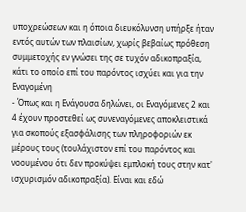υποχρεώσεων και η όποια διευκόλυνση υπήρξε ήταν εντός αυτών των πλαισίων, χωρίς βεβαίως πρόθεση συμμετοχής εν γνώσει της σε τυχόν αδικοπραξία, κάτι το οποίο επί του παρόντος ισχύει και για την Εναγομένη
- Όπως και η Ενάγουσα δηλώνει, οι Εναγόμενες 2 και 4 έχουν προστεθεί ως συνεναγόμενες αποκλειστικά για σκοπούς εξασφάλισης των πληροφοριών εκ μέρους τους (τουλάχιστον επί του παρόντος και νοουμένου ότι δεν προκύψει εμπλοκή τους στην κατ' ισχυρισμόν αδικοπραξία). Είναι και εδώ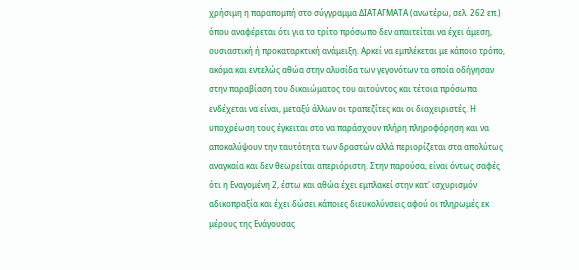χρήσιμη η παραπομπή στο σύγγραμμα ΔΙΑΤΑΓΜΑΤΑ (ανωτέρω, σελ. 262 επ.) όπου αναφέρεται ότι για το τρίτο πρόσωπο δεν απαιτείται να έχει άμεση, ουσιαστική ή προκαταρκτική ανάμειξη. Αρκεί να εμπλέκεται με κάποιο τρόπο, ακόμα και εντελώς αθώα στην αλυσίδα των γεγονότων τα οποία οδήγησαν στην παραβίαση του δικαιώματος του αιτούντος και τέτοια πρόσωπα ενδέχεται να είναι, μεταξύ άλλων οι τραπεζίτες και οι διαχειριστές. Η υποχρέωση τους έγκειται στο να παράσχουν πλήρη πληροφόρηση και να αποκαλύψουν την ταυτότητα των δραστών αλλά περιορίζεται στα απολύτως αναγκαία και δεν θεωρείται απεριόριστη. Στην παρούσα, είναι όντως σαφές ότι η Εναγομένη 2, έστω και αθώα έχει εμπλακεί στην κατ' ισχυρισμόν αδικοπραξία και έχει δώσει κάποιες διευκολύνσεις αφού οι πληρωμές εκ μέρους της Ενάγουσας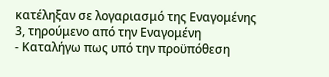κατέληξαν σε λογαριασμό της Εναγομένης 3, τηρούμενο από την Εναγομένη
- Καταλήγω πως υπό την προϋπόθεση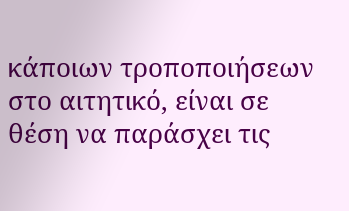κάποιων τροποποιήσεων στο αιτητικό, είναι σε θέση να παράσχει τις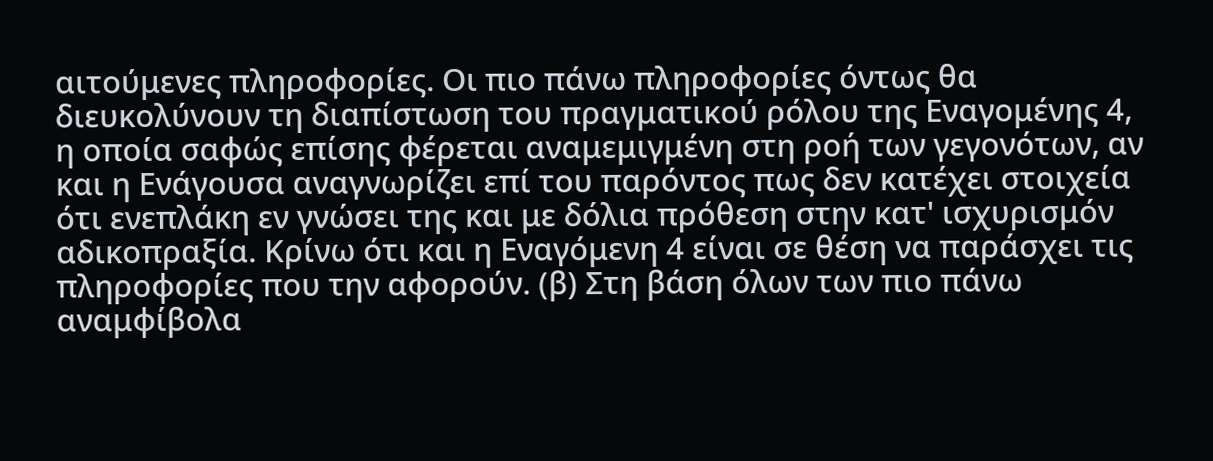αιτούμενες πληροφορίες. Οι πιο πάνω πληροφορίες όντως θα διευκολύνουν τη διαπίστωση του πραγματικού ρόλου της Εναγομένης 4, η οποία σαφώς επίσης φέρεται αναμεμιγμένη στη ροή των γεγονότων, αν και η Ενάγουσα αναγνωρίζει επί του παρόντος πως δεν κατέχει στοιχεία ότι ενεπλάκη εν γνώσει της και με δόλια πρόθεση στην κατ' ισχυρισμόν αδικοπραξία. Κρίνω ότι και η Εναγόμενη 4 είναι σε θέση να παράσχει τις πληροφορίες που την αφορούν. (β) Στη βάση όλων των πιο πάνω αναμφίβολα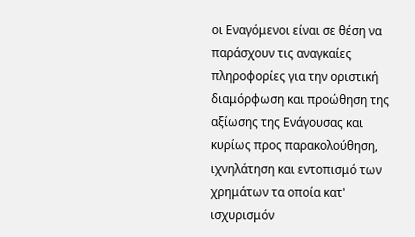οι Εναγόμενοι είναι σε θέση να παράσχουν τις αναγκαίες πληροφορίες για την οριστική διαμόρφωση και προώθηση της αξίωσης της Ενάγουσας και κυρίως προς παρακολούθηση, ιχνηλάτηση και εντοπισμό των χρημάτων τα οποία κατ' ισχυρισμόν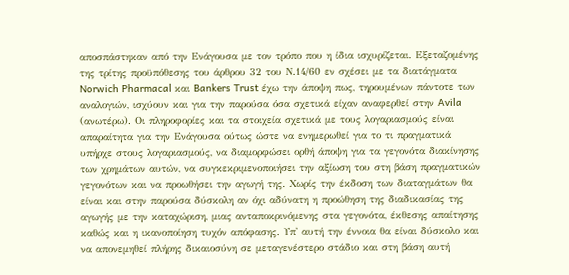αποσπάστηκαν από την Ενάγουσα με τον τρόπο που η ίδια ισχυρίζεται. Εξεταζομένης της τρίτης προϋπόθεσης του άρθρου 32 του Ν.14/60 εν σχέσει με τα διατάγματα Norwich Pharmacal και Bankers Trust έχω την άποψη πως, τηρουμένων πάντοτε των αναλογιών, ισχύουν και για την παρούσα όσα σχετικά είχαν αναφερθεί στην Avila (ανωτέρω). Οι πληροφορίες και τα στοιχεία σχετικά με τους λογαριασμούς είναι απαραίτητα για την Ενάγουσα ούτως ώστε να ενημερωθεί για το τι πραγματικά υπήρχε στους λογαριασμούς, να διαμορφώσει ορθή άποψη για τα γεγονότα διακίνησης των χρημάτων αυτών, να συγκεκριμενοποιήσει την αξίωση του στη βάση πραγματικών γεγονότων και να προωθήσει την αγωγή της. Χωρίς την έκδοση των διαταγμάτων θα είναι και στην παρούσα δύσκολη αν όχι αδύνατη η προώθηση της διαδικασίας της αγωγής με την καταχώριση, μιας ανταποκρινόμενης στα γεγονότα, έκθεσης απαίτησης καθώς και η ικανοποίηση τυχόν απόφασης. Υπ' αυτή την έννοια θα είναι δύσκολο και να απονεμηθεί πλήρης δικαιοσύνη σε μεταγενέστερο στάδιο και στη βάση αυτή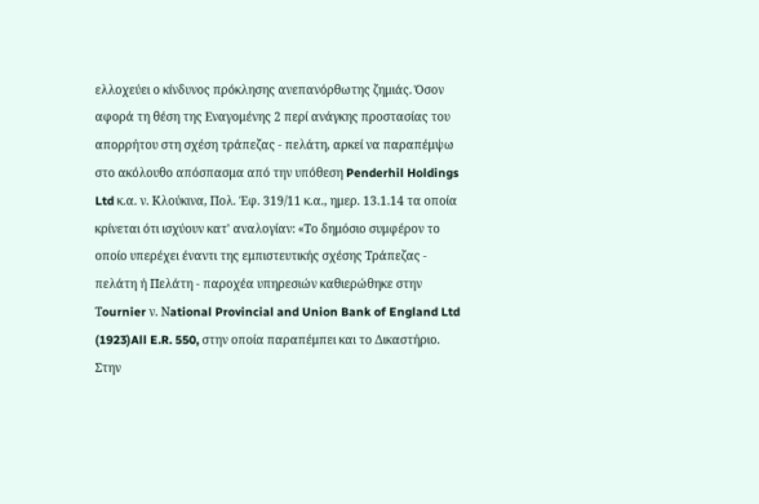ελλοχεύει ο κίνδυνος πρόκλησης ανεπανόρθωτης ζημιάς. Όσον αφορά τη θέση της Εναγομένης 2 περί ανάγκης προστασίας του απορρήτου στη σχέση τράπεζας - πελάτη, αρκεί να παραπέμψω στο ακόλουθο απόσπασμα από την υπόθεση Penderhil Holdings Ltd κ.α. ν. Κλούκινα, Πολ. Έφ. 319/11 κ.α., ημερ. 13.1.14 τα οποία κρίνεται ότι ισχύουν κατ' αναλογίαν: «Το δημόσιο συμφέρον το οποίο υπερέχει έναντι της εμπιστευτικής σχέσης Τράπεζας - πελάτη ή Πελάτη - παροχέα υπηρεσιών καθιερώθηκε στην Τournier ν. Νational Provincial and Union Bank of England Ltd
(1923)All E.R. 550, στην οποία παραπέμπει και το Δικαστήριο. Στην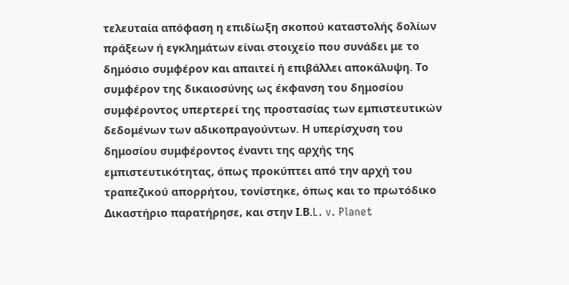τελευταία απόφαση η επιδίωξη σκοπού καταστολής δολίων πράξεων ή εγκλημάτων είναι στοιχείο που συνάδει με το δημόσιο συμφέρον και απαιτεί ή επιβάλλει αποκάλυψη. Το συμφέρον της δικαιοσύνης ως έκφανση του δημοσίου συμφέροντος υπερτερεί της προστασίας των εμπιστευτικών δεδομένων των αδικοπραγούντων. Η υπερίσχυση του δημοσίου συμφέροντος έναντι της αρχής της εμπιστευτικότητας, όπως προκύπτει από την αρχή του τραπεζικού απορρήτου, τονίστηκε, όπως και το πρωτόδικο Δικαστήριο παρατήρησε, και στην Ι.Β.L. v. Planet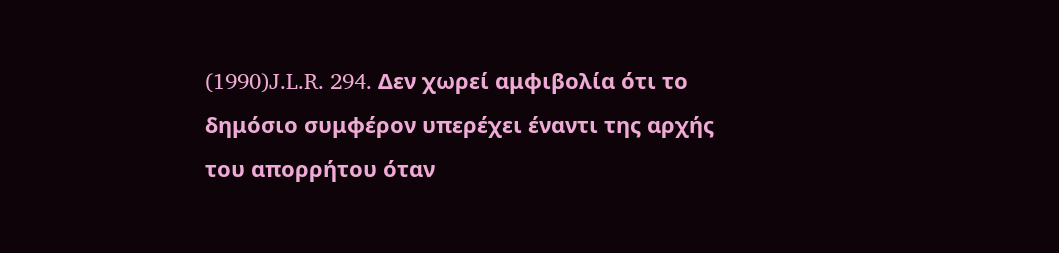(1990)J.L.R. 294. Δεν χωρεί αμφιβολία ότι το δημόσιο συμφέρον υπερέχει έναντι της αρχής του απορρήτου όταν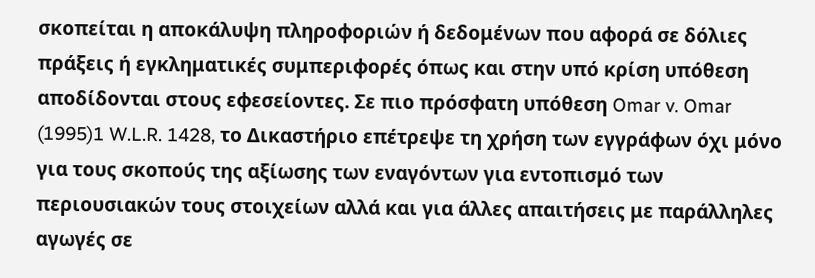σκοπείται η αποκάλυψη πληροφοριών ή δεδομένων που αφορά σε δόλιες πράξεις ή εγκληματικές συμπεριφορές όπως και στην υπό κρίση υπόθεση αποδίδονται στους εφεσείοντες. Σε πιο πρόσφατη υπόθεση Omar v. Omar
(1995)1 W.L.R. 1428, το Δικαστήριο επέτρεψε τη χρήση των εγγράφων όχι μόνο για τους σκοπούς της αξίωσης των εναγόντων για εντοπισμό των περιουσιακών τους στοιχείων αλλά και για άλλες απαιτήσεις με παράλληλες αγωγές σε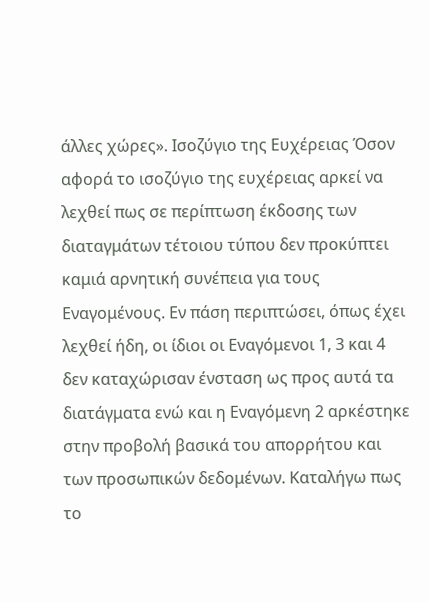άλλες χώρες». Ισοζύγιο της Ευχέρειας Όσον αφορά το ισοζύγιο της ευχέρειας αρκεί να λεχθεί πως σε περίπτωση έκδοσης των διαταγμάτων τέτοιου τύπου δεν προκύπτει καμιά αρνητική συνέπεια για τους Εναγομένους. Εν πάση περιπτώσει, όπως έχει λεχθεί ήδη, οι ίδιοι οι Εναγόμενοι 1, 3 και 4 δεν καταχώρισαν ένσταση ως προς αυτά τα διατάγματα ενώ και η Εναγόμενη 2 αρκέστηκε στην προβολή βασικά του απορρήτου και των προσωπικών δεδομένων. Καταλήγω πως το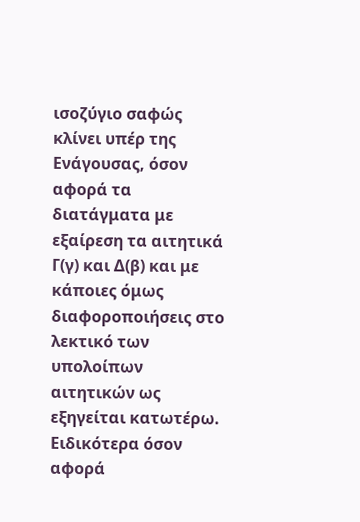ισοζύγιο σαφώς κλίνει υπέρ της Ενάγουσας, όσον αφορά τα διατάγματα με εξαίρεση τα αιτητικά Γ(γ) και Δ(β) και με κάποιες όμως διαφοροποιήσεις στο λεκτικό των υπολοίπων αιτητικών ως εξηγείται κατωτέρω. Ειδικότερα όσον αφορά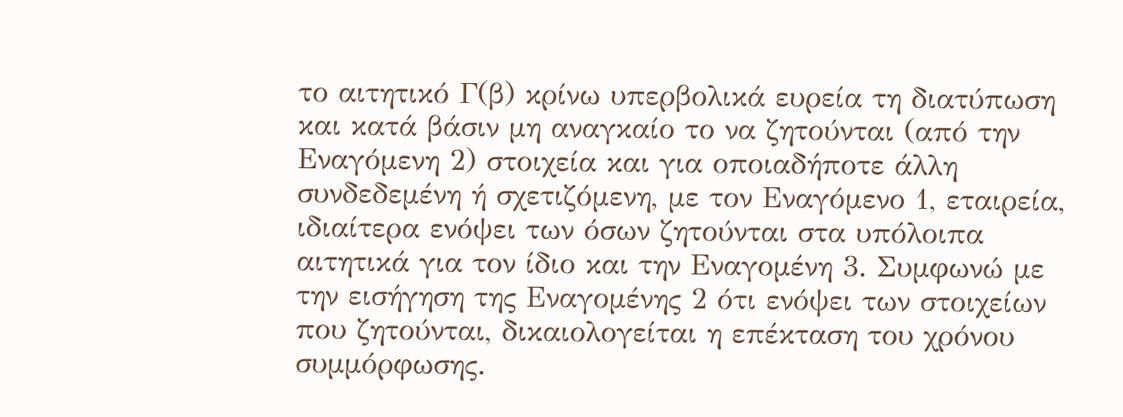το αιτητικό Γ(β) κρίνω υπερβολικά ευρεία τη διατύπωση και κατά βάσιν μη αναγκαίο το να ζητούνται (από την Εναγόμενη 2) στοιχεία και για οποιαδήποτε άλλη συνδεδεμένη ή σχετιζόμενη, με τον Εναγόμενο 1, εταιρεία, ιδιαίτερα ενόψει των όσων ζητούνται στα υπόλοιπα αιτητικά για τον ίδιο και την Εναγομένη 3. Συμφωνώ με την εισήγηση της Εναγομένης 2 ότι ενόψει των στοιχείων που ζητούνται, δικαιολογείται η επέκταση του χρόνου συμμόρφωσης.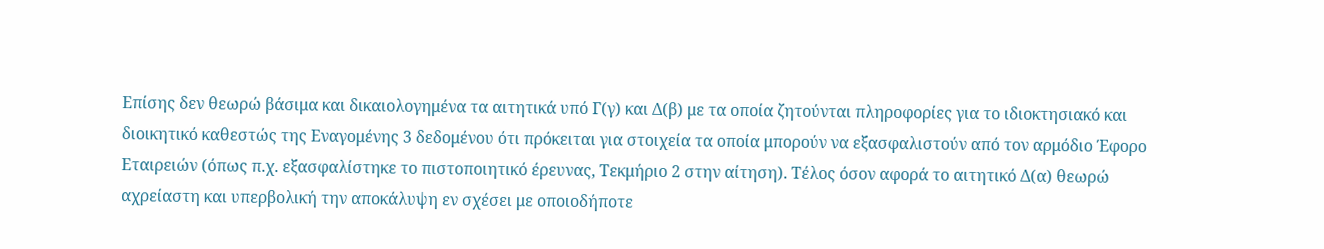Επίσης δεν θεωρώ βάσιμα και δικαιολογημένα τα αιτητικά υπό Γ(γ) και Δ(β) με τα οποία ζητούνται πληροφορίες για το ιδιοκτησιακό και διοικητικό καθεστώς της Εναγομένης 3 δεδομένου ότι πρόκειται για στοιχεία τα οποία μπορούν να εξασφαλιστούν από τον αρμόδιο Έφορο Εταιρειών (όπως π.χ. εξασφαλίστηκε το πιστοποιητικό έρευνας, Τεκμήριο 2 στην αίτηση). Τέλος όσον αφορά το αιτητικό Δ(α) θεωρώ αχρείαστη και υπερβολική την αποκάλυψη εν σχέσει με οποιοδήποτε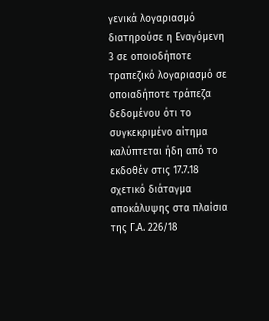γενικά λογαριασμό διατηρούσε η Εναγόμενη 3 σε οποιοδήποτε τραπεζικό λογαριασμό σε οποιαδήποτε τράπεζα δεδομένου ότι το συγκεκριμένο αίτημα καλύπτεται ήδη από το εκδοθέν στις 17.7.18 σχετικό διάταγμα αποκάλυψης στα πλαίσια της Γ.Α. 226/18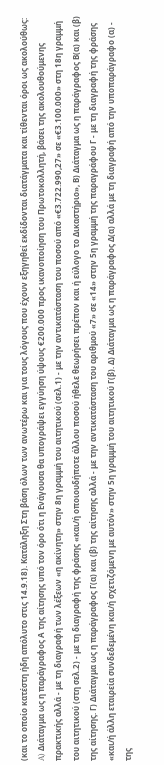(και το οποίο κατέστη ήδη απόλυτο στις 14.9.18). Κατάληξη Στη βάση όλων των ανωτέρω και για τους λόγους που έχουν εξηγηθεί εκδίδονται διατάγματα και τίθενται όροι ως ακολούθως: A) Διάταγμα ως η παράγραφος Α της αίτησης υπό τον όρο ότι η Ενάγουσα θα υπογράψει εγγύηση ύψους €200.000 προς ικανοποίηση του Πρωτοκολλητή, βάσει της ακολουθούμενης πρακτικής αλλά - με τη διαγραφή των λέξεων «η ακίνητη» στην 8η γραμμή του αιτητικού (σελ.1) - με την αντικατάσταση του ποσού από «€3.722.990,27» σε «€3.100.000» στη 18η γραμμή του αιτητικού (στη σελ.2) - με τη διαγραφή της φράσης «και/ή οποιουδήποτε άλλου ποσού ήθελε θεωρήσει πρέπον και ή εύλογο το Δικαστήριο», Β) Διάταγμα ως η παράγραφος Β(α) και (β) της αίτησης. Γ) Διάταγμα ως η παράγραφος Γ(α) και (β) της αίτησης αλλά - με την αντικατάσταση του αριθμού «7» σε «14» στην 5η γραμμή της παραγράφου Γ - με τη διαγραφή της φράσης «και/ή άλλη εταιρεία συνδεδεμένη και/ή σχετιζόμενη με αυτόν» στην 5η γραμμή του αιτητικού Γ(β). Δ) Διάταγμα ως η παράγραφος Δ(α) αλλά με τη διαγραφή από την υποπαράγραφο (α) - της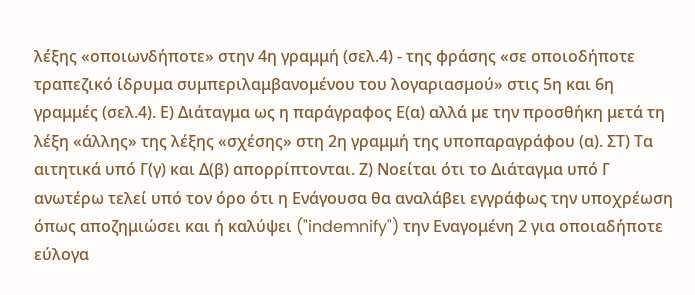λέξης «οποιωνδήποτε» στην 4η γραμμή (σελ.4) - της φράσης «σε οποιοδήποτε τραπεζικό ίδρυμα συμπεριλαμβανομένου του λογαριασμού» στις 5η και 6η γραμμές (σελ.4). Ε) Διάταγμα ως η παράγραφος Ε(α) αλλά με την προσθήκη μετά τη λέξη «άλλης» της λέξης «σχέσης» στη 2η γραμμή της υποπαραγράφου (α). ΣΤ) Τα αιτητικά υπό Γ(γ) και Δ(β) απορρίπτονται. Ζ) Νοείται ότι το Διάταγμα υπό Γ ανωτέρω τελεί υπό τον όρο ότι η Ενάγουσα θα αναλάβει εγγράφως την υποχρέωση όπως αποζημιώσει και ή καλύψει ("indemnify") την Εναγομένη 2 για οποιαδήποτε εύλογα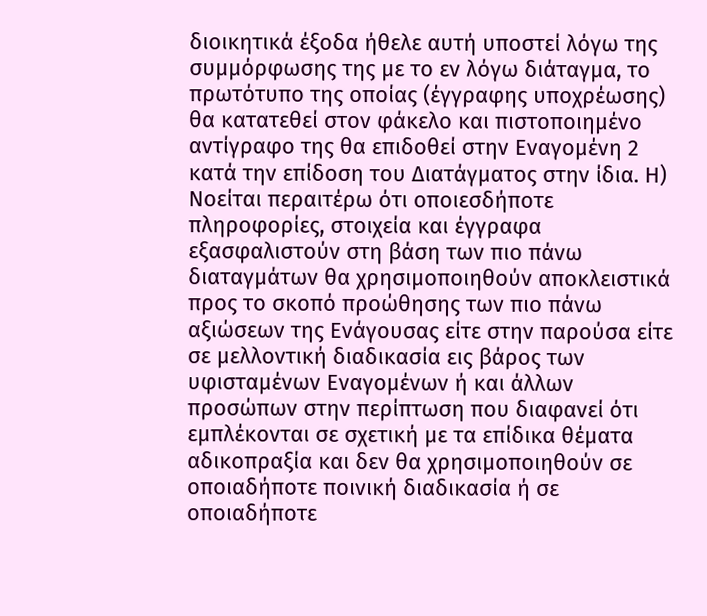διοικητικά έξοδα ήθελε αυτή υποστεί λόγω της συμμόρφωσης της με το εν λόγω διάταγμα, το πρωτότυπο της οποίας (έγγραφης υποχρέωσης) θα κατατεθεί στον φάκελο και πιστοποιημένο αντίγραφο της θα επιδοθεί στην Εναγομένη 2 κατά την επίδοση του Διατάγματος στην ίδια. Η) Νοείται περαιτέρω ότι οποιεσδήποτε πληροφορίες, στοιχεία και έγγραφα εξασφαλιστούν στη βάση των πιο πάνω διαταγμάτων θα χρησιμοποιηθούν αποκλειστικά προς το σκοπό προώθησης των πιο πάνω αξιώσεων της Ενάγουσας είτε στην παρούσα είτε σε μελλοντική διαδικασία εις βάρος των υφισταμένων Εναγομένων ή και άλλων προσώπων στην περίπτωση που διαφανεί ότι εμπλέκονται σε σχετική με τα επίδικα θέματα αδικοπραξία και δεν θα χρησιμοποιηθούν σε οποιαδήποτε ποινική διαδικασία ή σε οποιαδήποτε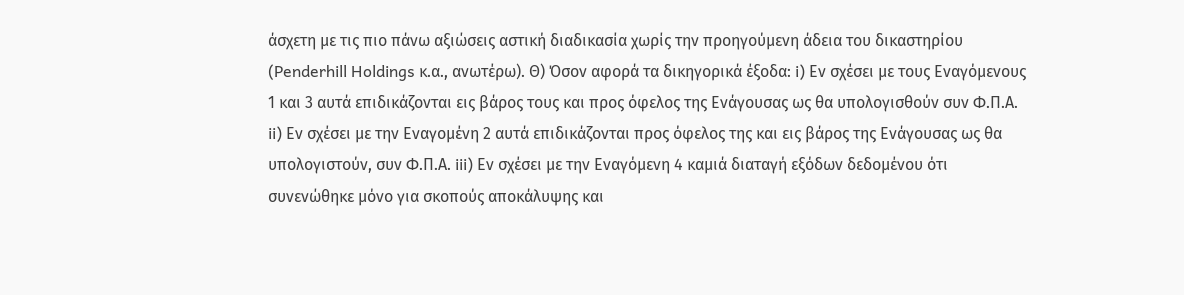άσχετη με τις πιο πάνω αξιώσεις αστική διαδικασία χωρίς την προηγούμενη άδεια του δικαστηρίου (Penderhill Holdings κ.α., ανωτέρω). Θ) Όσον αφορά τα δικηγορικά έξοδα: i) Εν σχέσει με τους Εναγόμενους 1 και 3 αυτά επιδικάζονται εις βάρος τους και προς όφελος της Ενάγουσας ως θα υπολογισθούν συν Φ.Π.Α. ii) Εν σχέσει με την Εναγομένη 2 αυτά επιδικάζονται προς όφελος της και εις βάρος της Ενάγουσας ως θα υπολογιστούν, συν Φ.Π.Α. iii) Εν σχέσει με την Εναγόμενη 4 καμιά διαταγή εξόδων δεδομένου ότι συνενώθηκε μόνο για σκοπούς αποκάλυψης και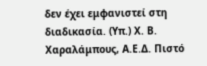δεν έχει εμφανιστεί στη διαδικασία. (Υπ.) Χ. Β. Χαραλάμπους, Α.Ε.Δ. Πιστό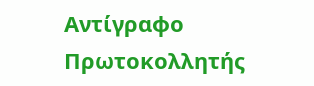Αντίγραφο Πρωτοκολλητής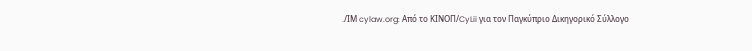./ΙΜ cylaw.org: Από το ΚΙΝOΠ/CyLii για τον Παγκύπριο Δικηγορικό Σύλλογο